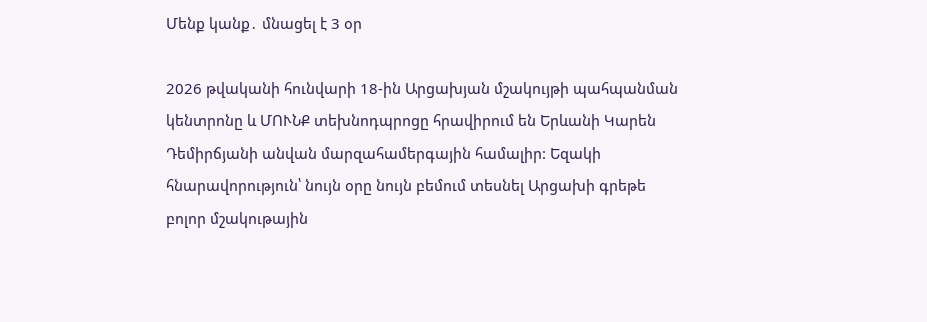Մենք կանք․ մնացել է 3 օր

2026 թվականի հունվարի 18-ին Արցախյան մշակույթի պահպանման կենտրոնը և ՄՈՒՆՔ տեխնոդպրոցը հրավիրում են Երևանի Կարեն Դեմիրճյանի անվան մարզահամերգային համալիր: Եզակի հնարավորություն՝ նույն օրը նույն բեմում տեսնել Արցախի գրեթե բոլոր մշակութային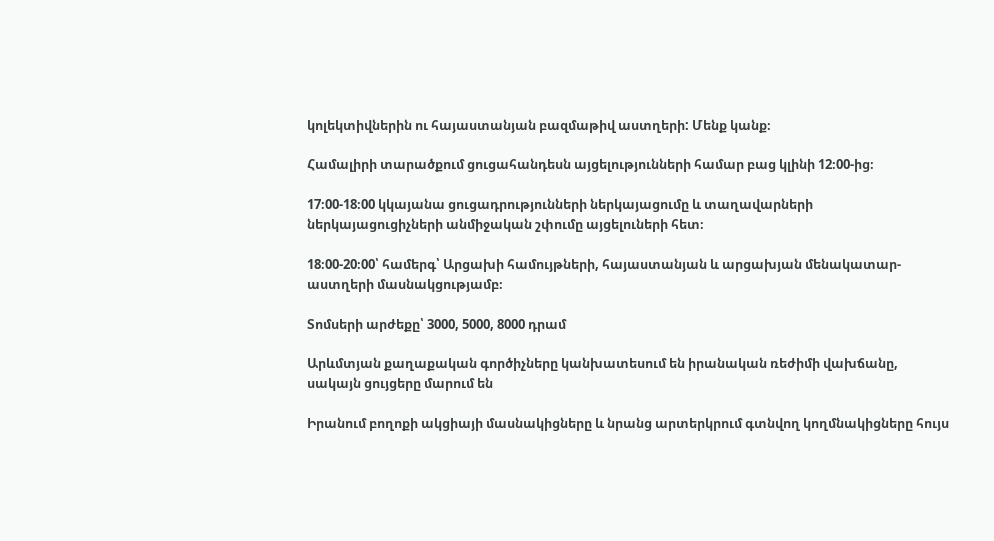կոլեկտիվներին ու հայաստանյան բազմաթիվ աստղերի: Մենք կանք։

Համալիրի տարածքում ցուցահանդեսն այցելությունների համար բաց կլինի 12։00-ից։

17։00-18։00 կկայանա ցուցադրությունների ներկայացումը և տաղավարների ներկայացուցիչների անմիջական շփումը այցելուների հետ։

18։00-20։00՝ համերգ՝ Արցախի համույթների, հայաստանյան և արցախյան մենակատար-աստղերի մասնակցությամբ։

Տոմսերի արժեքը՝ 3000, 5000, 8000 դրամ

Արևմտյան քաղաքական գործիչները կանխատեսում են իրանական ռեժիմի վախճանը, սակայն ցույցերը մարում են

Իրանում բողոքի ակցիայի մասնակիցները և նրանց արտերկրում գտնվող կողմնակիցները հույս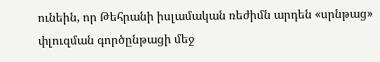ունեին, որ Թեհրանի իսլամական ռեժիմն արդեն «սրնթաց» փլուզման գործընթացի մեջ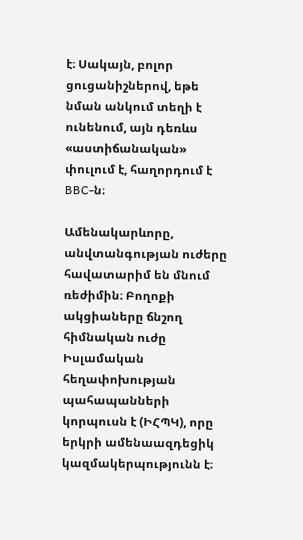է։ Սակայն, բոլոր ցուցանիշներով, եթե նման անկում տեղի է ունենում, այն դեռևս «աստիճանական» փուլում է, հաղորդում է BBC-ն։

Ամենակարևորը, անվտանգության ուժերը հավատարիմ են մնում ռեժիմին։ Բողոքի ակցիաները ճնշող հիմնական ուժը Իսլամական հեղափոխության պահապանների կորպուսն է (ԻՀՊԿ), որը երկրի ամենաազդեցիկ կազմակերպությունն է։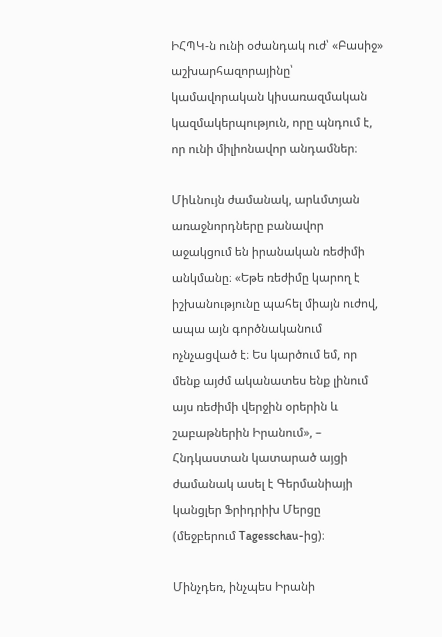ԻՀՊԿ-ն ունի օժանդակ ուժ՝ «Բասիջ» աշխարհազորայինը՝ կամավորական կիսառազմական կազմակերպություն, որը պնդում է, որ ունի միլիոնավոր անդամներ։

Միևնույն ժամանակ, արևմտյան առաջնորդները բանավոր աջակցում են իրանական ռեժիմի անկմանը։ «Եթե ռեժիմը կարող է իշխանությունը պահել միայն ուժով, ապա այն գործնականում ոչնչացված է։ Ես կարծում եմ, որ մենք այժմ ականատես ենք լինում այս ռեժիմի վերջին օրերին և շաբաթներին Իրանում», – Հնդկաստան կատարած այցի ժամանակ ասել է Գերմանիայի կանցլեր Ֆրիդրիխ Մերցը (մեջբերում Tagesschau-ից)։

Մինչդեռ, ինչպես Իրանի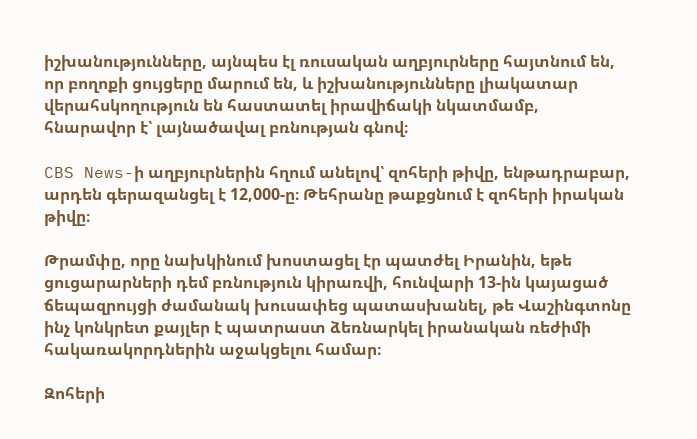իշխանությունները, այնպես էլ ռուսական աղբյուրները հայտնում են, որ բողոքի ցույցերը մարում են, և իշխանությունները լիակատար վերահսկողություն են հաստատել իրավիճակի նկատմամբ, հնարավոր է՝ լայնածավալ բռնության գնով։

CBS News-ի աղբյուրներին հղում անելով՝ զոհերի թիվը, ենթադրաբար, արդեն գերազանցել է 12,000-ը։ Թեհրանը թաքցնում է զոհերի իրական թիվը։

Թրամփը, որը նախկինում խոստացել էր պատժել Իրանին, եթե ցուցարարների դեմ բռնություն կիրառվի, հունվարի 13-ին կայացած ճեպազրույցի ժամանակ խուսափեց պատասխանել, թե Վաշինգտոնը ինչ կոնկրետ քայլեր է պատրաստ ձեռնարկել իրանական ռեժիմի հակառակորդներին աջակցելու համար։

Զոհերի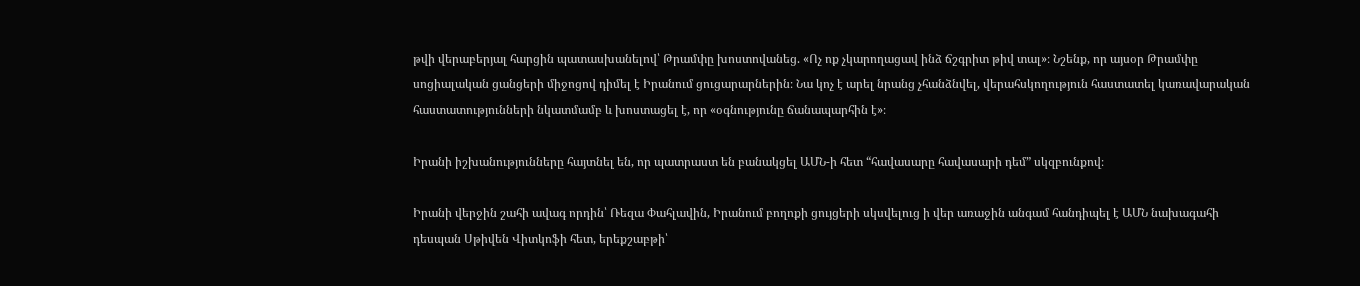թվի վերաբերյալ հարցին պատասխանելով՝ Թրամփը խոստովանեց. «Ոչ ոք չկարողացավ ինձ ճշգրիտ թիվ տալ»։ Նշենք, որ այսօր Թրամփը սոցիալական ցանցերի միջոցով դիմել է Իրանում ցուցարարներին։ Նա կոչ է արել նրանց չհանձնվել, վերահսկողություն հաստատել կառավարական հաստատությունների նկատմամբ և խոստացել է, որ «օգնությունը ճանապարհին է»։

Իրանի իշխանությունները հայտնել են, որ պատրաստ են բանակցել ԱՄՆ-ի հետ “հավասարը հավասարի դեմ” սկզբունքով։

Իրանի վերջին շահի ավագ որդին՝ Ռեզա Փահլավին, Իրանում բողոքի ցույցերի սկսվելուց ի վեր առաջին անգամ հանդիպել է ԱՄՆ նախագահի դեսպան Սթիվեն Վիտկոֆի հետ, երեքշաբթի՝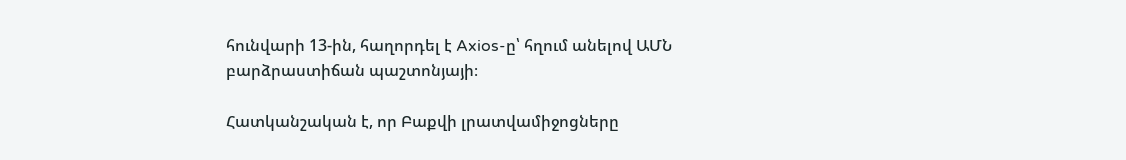հունվարի 13-ին, հաղորդել է Axios-ը՝ հղում անելով ԱՄՆ բարձրաստիճան պաշտոնյայի։

Հատկանշական է, որ Բաքվի լրատվամիջոցները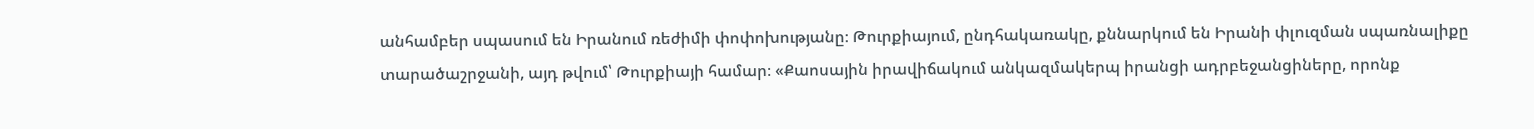անհամբեր սպասում են Իրանում ռեժիմի փոփոխությանը։ Թուրքիայում, ընդհակառակը, քննարկում են Իրանի փլուզման սպառնալիքը տարածաշրջանի, այդ թվում՝ Թուրքիայի համար։ «Քաոսային իրավիճակում անկազմակերպ իրանցի ադրբեջանցիները, որոնք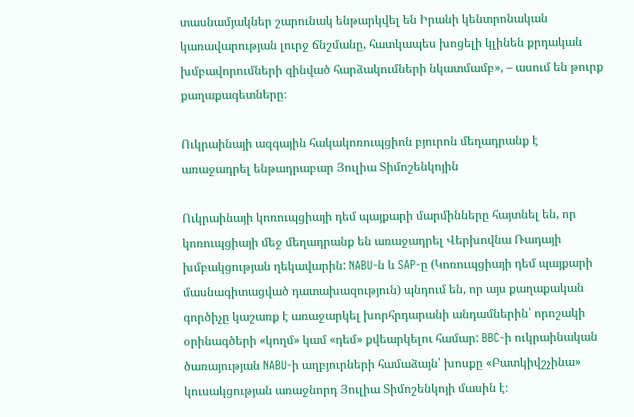տասնամյակներ շարունակ ենթարկվել են Իրանի կենտրոնական կառավարության լուրջ ճնշմանը, հատկապես խոցելի կլինեն քրդական խմբավորումների զինված հարձակումների նկատմամբ», – ասում են թուրք քաղաքագետները։

Ուկրաինայի ազգային հակակոռուպցիոն բյուրոն մեղադրանք է առաջադրել ենթադրաբար Յուլիա Տիմոշենկոյին

Ուկրաինայի կոռուպցիայի դեմ պայքարի մարմինները հայտնել են, որ կոռուպցիայի մեջ մեղադրանք են առաջադրել Վերխովնա Ռադայի խմբակցության ղեկավարին: NABU-ն և SAP-ը (Կոռուպցիայի դեմ պայքարի մասնագիտացված դատախազություն) պնդում են, որ այս քաղաքական գործիչը կաշառք է առաջարկել խորհրդարանի անդամներին՝ որոշակի օրինագծերի «կողմ» կամ «դեմ» քվեարկելու համար: BBC-ի ուկրաինական ծառայության NABU-ի աղբյուրների համաձայն՝ խոսքը «Բատկիվշչինա» կուսակցության առաջնորդ Յուլիա Տիմոշենկոյի մասին է։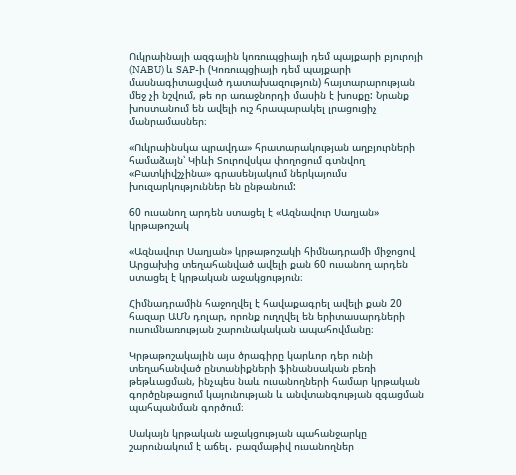Ուկրաինայի ազգային կոռուպցիայի դեմ պայքարի բյուրոյի (NABU) և SAP-ի (Կոռուպցիայի դեմ պայքարի մասնագիտացված դատախազություն) հայտարարության մեջ չի նշվում, թե որ առաջնորդի մասին է խոսքը: Նրանք խոստանում են ավելի ուշ հրապարակել լրացուցիչ մանրամասներ։

«Ուկրաինսկա պրավդա» հրատարակության աղբյուրների համաձայն՝ Կիևի Տուրովսկա փողոցում գտնվող «Բատկիվշչինա» գրասենյակում ներկայումս խուզարկություններ են ընթանում:

60 ուսանող արդեն ստացել է «Ազնավուր Սաղյան» կրթաթոշակ

«Ազնավուր Սաղյան» կրթաթոշակի հիմնադրամի միջոցով Արցախից տեղահանված ավելի քան 60 ուսանող արդեն ստացել է կրթական աջակցություն։

Հիմնադրամին հաջողվել է հավաքագրել ավելի քան 20 հազար ԱՄՆ դոլար, որոնք ուղղվել են երիտասարդների ուսումնառության շարունակական ապահովմանը։

Կրթաթոշակային այս ծրագիրը կարևոր դեր ունի տեղահանված ընտանիքների ֆինանսական բեռի թեթևացման, ինչպես նաև ուսանողների համար կրթական գործընթացում կայունության և անվտանգության զգացման պահպանման գործում։

Սակայն կրթական աջակցության պահանջարկը շարունակում է աճել․ բազմաթիվ ուսանողներ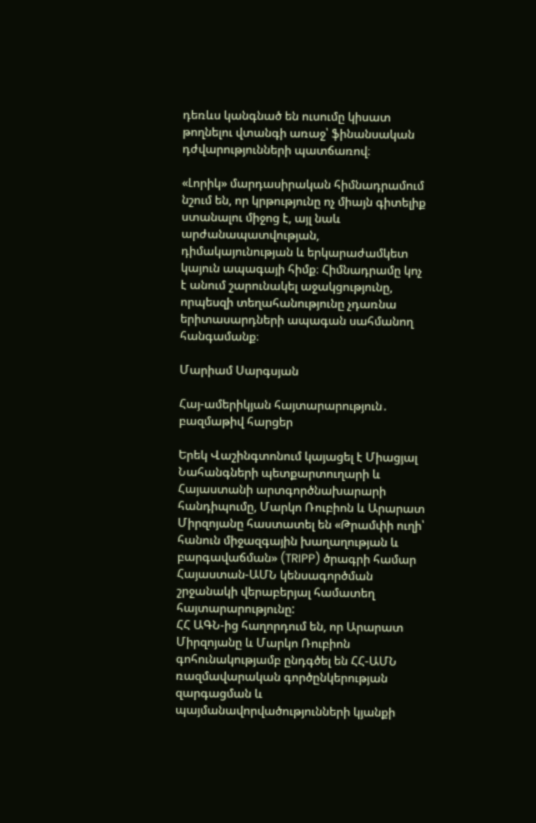դեռևս կանգնած են ուսումը կիսատ թողնելու վտանգի առաջ՝ ֆինանսական դժվարությունների պատճառով։

«Լորիկ» մարդասիրական հիմնադրամում նշում են, որ կրթությունը ոչ միայն գիտելիք ստանալու միջոց է, այլ նաև արժանապատվության, դիմակայունության և երկարաժամկետ կայուն ապագայի հիմք։ Հիմնադրամը կոչ է անում շարունակել աջակցությունը, որպեսզի տեղահանությունը չդառնա երիտասարդների ապագան սահմանող հանգամանք։

Մարիամ Սարգսյան

Հայ-ամերիկյան հայտարարություն․ բազմաթիվ հարցեր

Երեկ Վաշինգտոնում կայացել է Միացյալ Նահանգների պետքարտուղարի և Հայաստանի արտգործնախարարի հանդիպումը, Մարկո Ռուբիոն և Արարատ Միրզոյանը հաստատել են «Թրամփի ուղի՝ հանուն միջազգային խաղաղության և բարգավաճման» (TRIPP) ծրագրի համար Հայաստան-ԱՄՆ կենսագործման շրջանակի վերաբերյալ համատեղ հայտարարությունը:
ՀՀ ԱԳՆ-ից հաղորդում են, որ Արարատ Միրզոյանը և Մարկո Ռուբիոն գոհունակությամբ ընդգծել են ՀՀ-ԱՄՆ ռազմավարական գործընկերության զարգացման և պայմանավորվածությունների կյանքի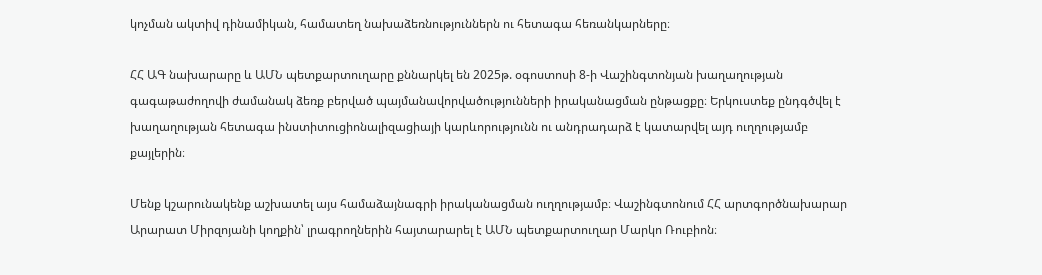կոչման ակտիվ դինամիկան, համատեղ նախաձեռնություններն ու հետագա հեռանկարները։

ՀՀ ԱԳ նախարարը և ԱՄՆ պետքարտուղարը քննարկել են 2025թ. օգոստոսի 8-ի Վաշինգտոնյան խաղաղության գագաթաժողովի ժամանակ ձեռք բերված պայմանավորվածությունների իրականացման ընթացքը։ Երկուստեք ընդգծվել է խաղաղության հետագա ինստիտուցիոնալիզացիայի կարևորությունն ու անդրադարձ է կատարվել այդ ուղղությամբ քայլերին։

Մենք կշարունակենք աշխատել այս համաձայնագրի իրականացման ուղղությամբ։ Վաշինգտոնում ՀՀ արտգործնախարար Արարատ Միրզոյանի կողքին՝ լրագրողներին հայտարարել է ԱՄՆ պետքարտուղար Մարկո Ռուբիոն։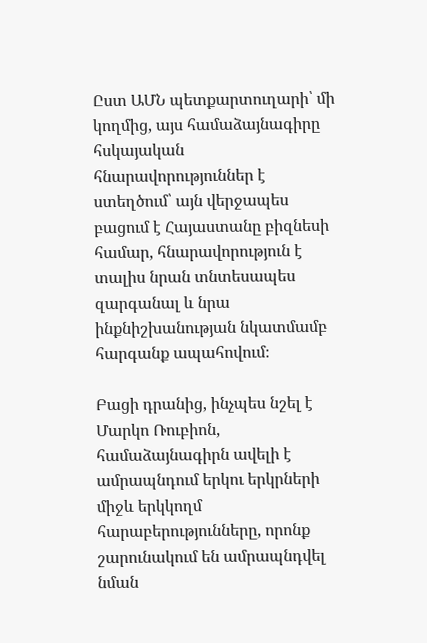Ըստ ԱՄՆ պետքարտուղարի՝ մի կողմից, այս համաձայնագիրը հսկայական հնարավորություններ է ստեղծում՝ այն վերջապես բացում է Հայաստանը բիզնեսի համար, հնարավորություն է տալիս նրան տնտեսապես զարգանալ և նրա ինքնիշխանության նկատմամբ հարգանք ապահովում։

Բացի դրանից, ինչպես նշել է Մարկո Ռուբիոն, համաձայնագիրն ավելի է ամրապնդում երկու երկրների միջև երկկողմ հարաբերությունները, որոնք շարունակում են ամրապնդվել նման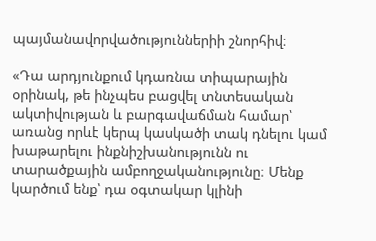պայմանավորվածություններիի շնորհիվ։

«Դա արդյունքում կդառնա տիպարային օրինակ, թե ինչպես բացվել տնտեսական ակտիվության և բարգավաճման համար՝ առանց որևէ կերպ կասկածի տակ դնելու կամ խաթարելու ինքնիշխանությունն ու տարածքային ամբողջականությունը։ Մենք կարծում ենք՝ դա օգտակար կլինի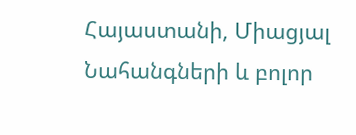Հայաստանի, Միացյալ Նահանգների և բոլոր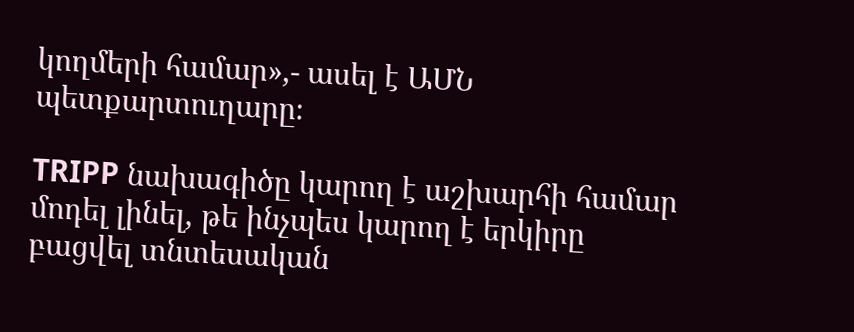կողմերի համար»,- ասել է ԱՄՆ պետքարտուղարը։

TRIPP նախագիծը կարող է աշխարհի համար մոդել լինել, թե ինչպես կարող է երկիրը բացվել տնտեսական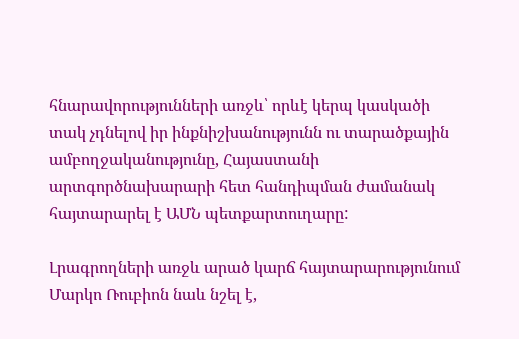հնարավորությունների առջև՝ որևէ կերպ կասկածի տակ չդնելով իր ինքնիշխանությունն ու տարածքային ամբողջականությունը, Հայաստանի արտգործնախարարի հետ հանդիպման ժամանակ հայտարարել է ԱՄՆ պետքարտուղարը:

Լրագրողների առջև արած կարճ հայտարարությունում Մարկո Ռուբիոն նաև նշել է,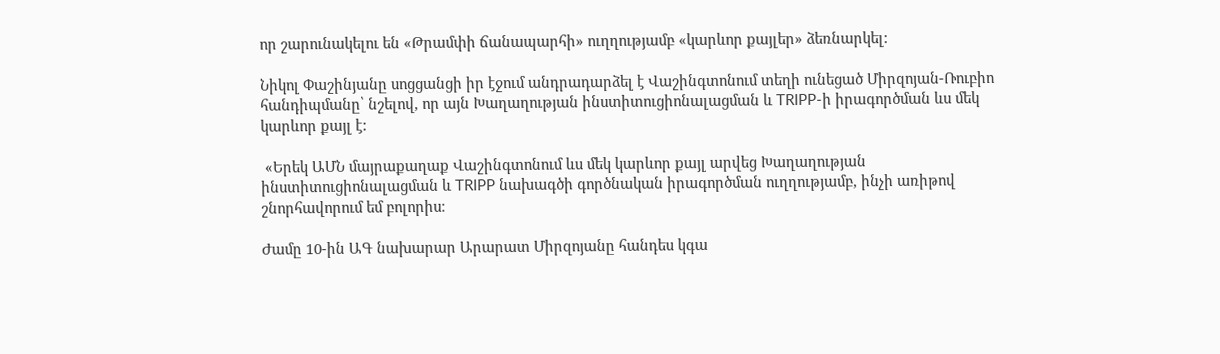որ շարունակելու են «Թրամփի ճանապարհի» ուղղությամբ «կարևոր քայլեր» ձեռնարկել:

Նիկոլ Փաշինյանը սոցցանցի իր էջում անդրադարձել է Վաշինգտոնում տեղի ունեցած Միրզոյան-Ռուբիո հանդիպմանը՝ նշելով, որ այն Խաղաղության ինստիտուցիոնալացման և TRIPP-ի իրագործման ևս մեկ կարևոր քայլ է:

 «Երեկ ԱՄՆ մայրաքաղաք Վաշինգտոնում ևս մեկ կարևոր քայլ արվեց Խաղաղության ինստիտուցիոնալացման և TRIPP նախագծի գործնական իրագործման ուղղությամբ, ինչի առիթով շնորհավորում եմ բոլորիս։

Ժամը 10-ին ԱԳ նախարար Արարատ Միրզոյանը հանդես կգա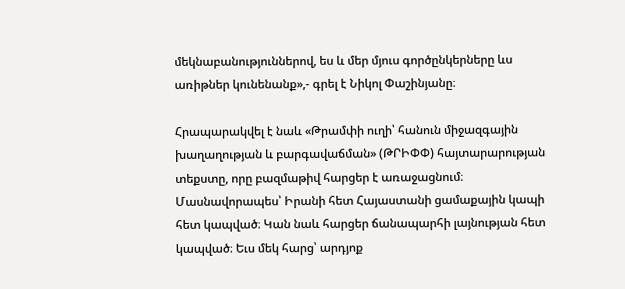մեկնաբանություններով, ես և մեր մյուս գործընկերները ևս առիթներ կունենանք»,- գրել է Նիկոլ Փաշինյանը։

Հրապարակվել է նաև «Թրամփի ուղի՝ հանուն միջազգային խաղաղության և բարգավաճման» (ԹՐԻՓՓ) հայտարարության տեքստը, որը բազմաթիվ հարցեր է առաջացնում։ Մասնավորապես՝ Իրանի հետ Հայաստանի ցամաքային կապի հետ կապված։ Կան նաև հարցեր ճանապարհի լայնության հետ կապված։ Եւս մեկ հարց՝ արդյոք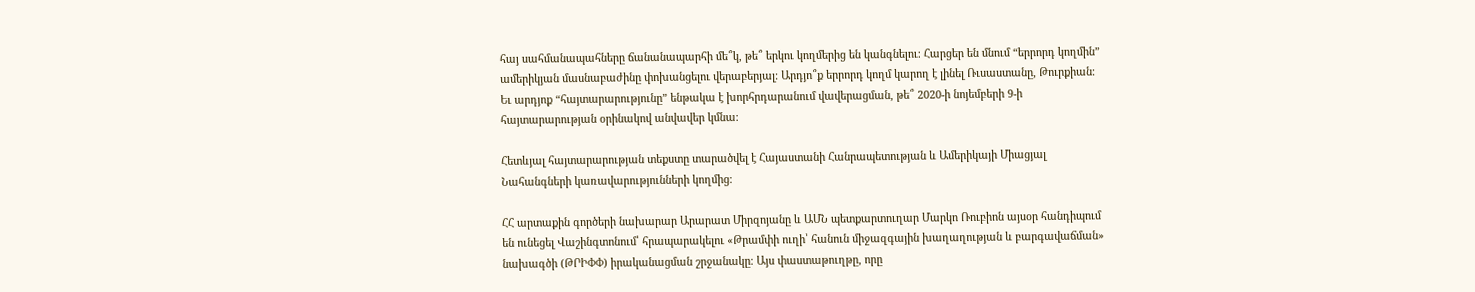հայ սահմանապահները ճանանապարհի մե՞կ, թե՞ երկու կողմերից են կանգնելու։ Հարցեր են մնում “երրորդ կողմին” ամերիկյան մասնաբաժինը փոխանցելու վերաբերյալ։ Արդյո՞ք երրորդ կողմ կարող է լինել Ռւսաստանը, Թուրքիան։ Եւ արդյոք “հայտարարությունը” ենթակա է խորհրդարանում վավերացման, թե՞ 2020-ի նոյեմբերի 9-ի հայտարարության օրինակով անվավեր կմնա։

Հետևյալ հայտարարության տեքստը տարածվել է Հայաստանի Հանրապետության և Ամերիկայի Միացյալ Նահանգների կառավարությունների կողմից։

ՀՀ արտաքին գործերի նախարար Արարատ Միրզոյանը և ԱՄՆ պետքարտուղար Մարկո Ռուբիոն այսօր հանդիպում են ունեցել Վաշինգտոնում՝ հրապարակելու «Թրամփի ուղի՝ հանուն միջազգային խաղաղության և բարգավաճման» նախագծի (ԹՐԻՓՓ) իրականացման շրջանակը։ Այս փաստաթուղթը, որը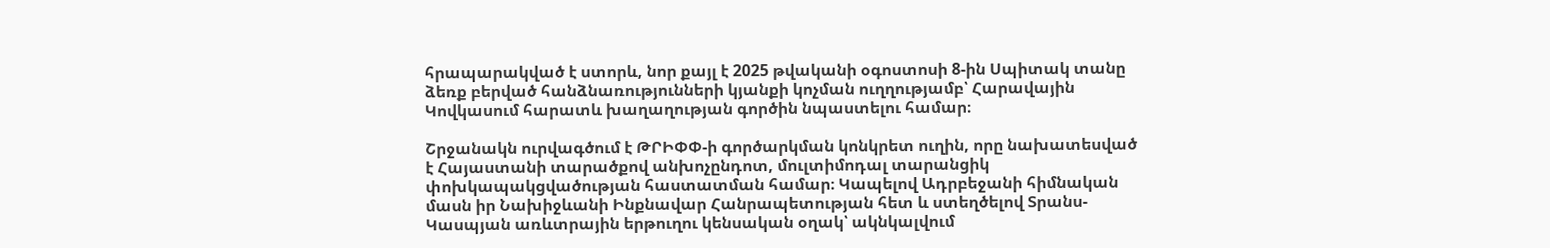հրապարակված է ստորև, նոր քայլ է 2025 թվականի օգոստոսի 8-ին Սպիտակ տանը ձեռք բերված հանձնառությունների կյանքի կոչման ուղղությամբ՝ Հարավային Կովկասում հարատև խաղաղության գործին նպաստելու համար։

Շրջանակն ուրվագծում է ԹՐԻՓՓ-ի գործարկման կոնկրետ ուղին, որը նախատեսված է Հայաստանի տարածքով անխոչընդոտ, մուլտիմոդալ տարանցիկ փոխկապակցվածության հաստատման համար։ Կապելով Ադրբեջանի հիմնական մասն իր Նախիջևանի Ինքնավար Հանրապետության հետ և ստեղծելով Տրանս-Կասպյան առևտրային երթուղու կենսական օղակ՝ ակնկալվում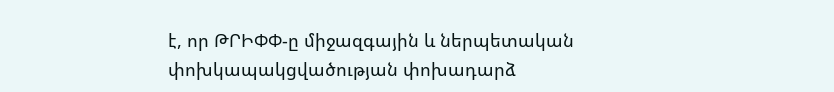է, որ ԹՐԻՓՓ-ը միջազգային և ներպետական փոխկապակցվածության փոխադարձ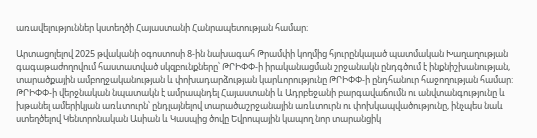առավելություններ կստեղծի Հայաստանի Հանրապետության համար։

Արտացոլելով 2025 թվականի օգոստոսի 8-ին նախագահ Թրամփի կողմից հյուրընկալած պատմական Խաղաղության գագաթաժողովում հաստատված սկզբունքները՝ ԹՐԻՓՓ-ի իրականացման շրջանակն ընդգծում է ինքնիշխանության, տարածքային ամբողջականության և փոխադարձության կարևորությունը ԹՐԻՓՓ-ի ընդհանուր հաջողության համար: ԹՐԻՓՓ-ի վերջնական նպատակն է ամրապնդել Հայաստանի և Ադրբեջանի բարգավաճումն ու անվտանգությունը և խթանել ամերիկյան առևտուրն՝ ընդլայնելով տարածաշրջանային առևտուրն ու փոխկապվածությունը, ինչպես նաև ստեղծելով Կենտրոնական Ասիան և Կասպից ծովը Եվրոպային կապող նոր տարանցիկ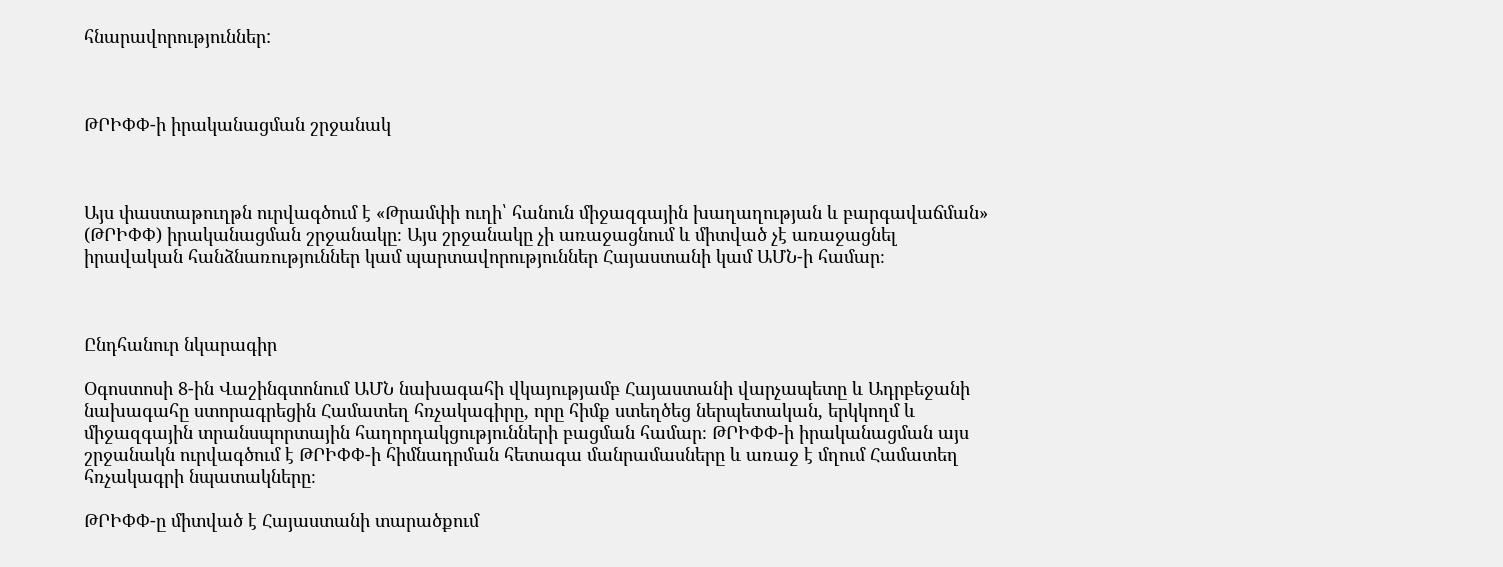հնարավորություններ:



ԹՐԻՓՓ-ի իրականացման շրջանակ



Այս փաստաթուղթն ուրվագծում է «Թրամփի ուղի՝ հանուն միջազգային խաղաղության և բարգավաճման» (ԹՐԻՓՓ) իրականացման շրջանակը։ Այս շրջանակը չի առաջացնում և միտված չէ առաջացնել իրավական հանձնառություններ կամ պարտավորություններ Հայաստանի կամ ԱՄՆ-ի համար։



Ընդհանուր նկարագիր

Օգոստոսի 8-ին Վաշինգտոնում ԱՄՆ նախագահի վկայությամբ Հայաստանի վարչապետը և Ադրբեջանի նախագահը ստորագրեցին Համատեղ հռչակագիրը, որը հիմք ստեղծեց ներպետական, երկկողմ և միջազգային տրանսպորտային հաղորդակցությունների բացման համար։ ԹՐԻՓՓ-ի իրականացման այս շրջանակն ուրվագծում է ԹՐԻՓՓ-ի հիմնադրման հետագա մանրամասները և առաջ է մղում Համատեղ հռչակագրի նպատակները։

ԹՐԻՓՓ-ը միտված է Հայաստանի տարածքում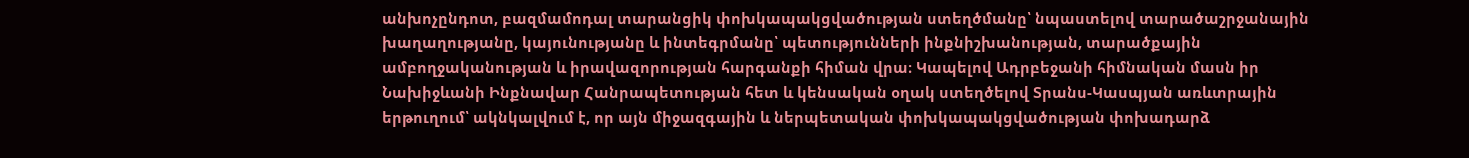անխոչընդոտ, բազմամոդալ տարանցիկ փոխկապակցվածության ստեղծմանը՝ նպաստելով տարածաշրջանային խաղաղությանը, կայունությանը և ինտեգրմանը՝ պետությունների ինքնիշխանության, տարածքային ամբողջականության և իրավազորության հարգանքի հիման վրա։ Կապելով Ադրբեջանի հիմնական մասն իր Նախիջևանի Ինքնավար Հանրապետության հետ և կենսական օղակ ստեղծելով Տրանս-Կասպյան առևտրային երթուղում՝ ակնկալվում է, որ այն միջազգային և ներպետական փոխկապակցվածության փոխադարձ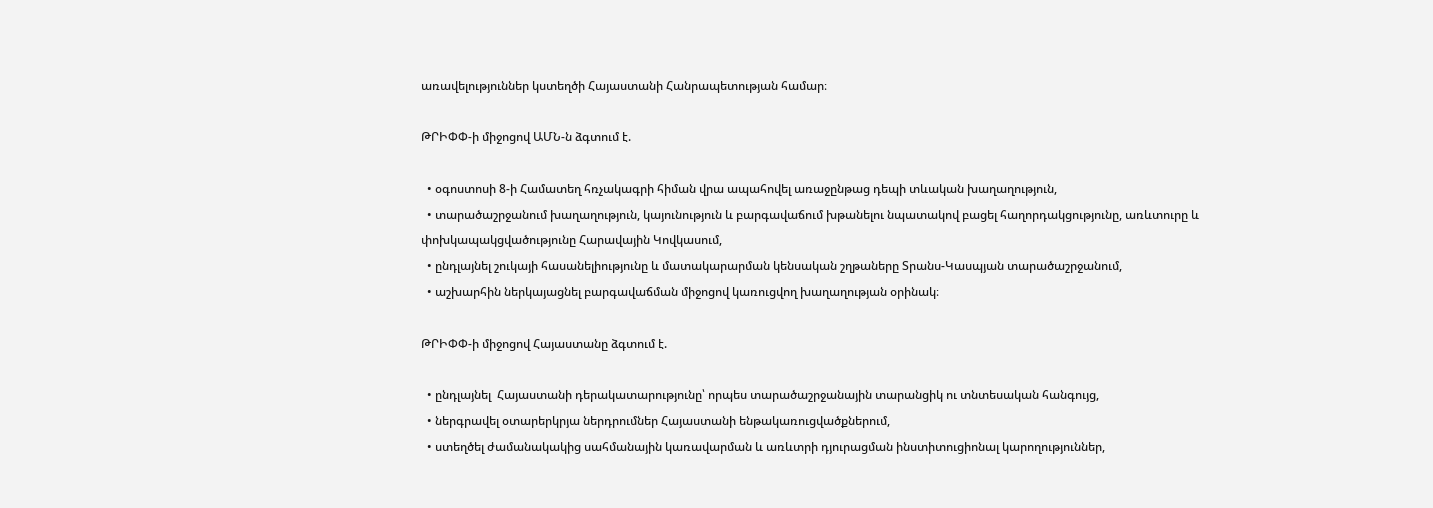առավելություններ կստեղծի Հայաստանի Հանրապետության համար։

ԹՐԻՓՓ-ի միջոցով ԱՄՆ-ն ձգտում է.

  • օգոստոսի 8-ի Համատեղ հռչակագրի հիման վրա ապահովել առաջընթաց դեպի տևական խաղաղություն,
  • տարածաշրջանում խաղաղություն, կայունություն և բարգավաճում խթանելու նպատակով բացել հաղորդակցությունը, առևտուրը և փոխկապակցվածությունը Հարավային Կովկասում,
  • ընդլայնել շուկայի հասանելիությունը և մատակարարման կենսական շղթաները Տրանս-Կասպյան տարածաշրջանում,
  • աշխարհին ներկայացնել բարգավաճման միջոցով կառուցվող խաղաղության օրինակ։

ԹՐԻՓՓ-ի միջոցով Հայաստանը ձգտում է.

  • ընդլայնել  Հայաստանի դերակատարությունը՝ որպես տարածաշրջանային տարանցիկ ու տնտեսական հանգույց,
  • ներգրավել օտարերկրյա ներդրումներ Հայաստանի ենթակառուցվածքներում,
  • ստեղծել ժամանակակից սահմանային կառավարման և առևտրի դյուրացման ինստիտուցիոնալ կարողություններ,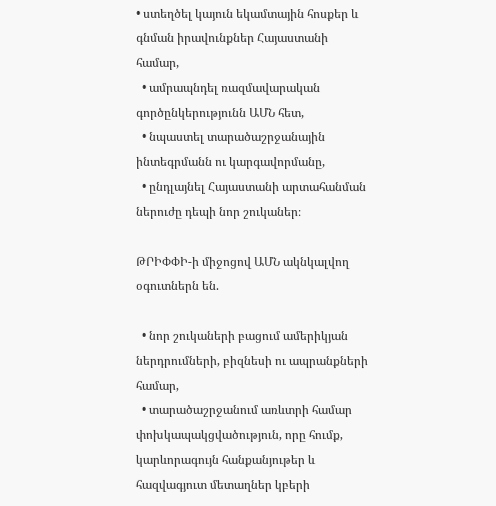• ստեղծել կայուն եկամտային հոսքեր և գնման իրավունքներ Հայաստանի համար,
  • ամրապնդել ռազմավարական գործընկերությունն ԱՄՆ հետ,
  • նպաստել տարածաշրջանային ինտեգրմանն ու կարգավորմանը,
  • ընդլայնել Հայաստանի արտահանման ներուժը դեպի նոր շուկաներ։

ԹՐԻՓՓԻ-ի միջոցով ԱՄՆ ակնկալվող օգուտներն են.

  • նոր շուկաների բացում ամերիկյան ներդրումների, բիզնեսի ու ապրանքների համար,
  • տարածաշրջանում առևտրի համար փոխկապակցվածություն, որը հումք, կարևորագույն հանքանյութեր և հազվագյուտ մետաղներ կբերի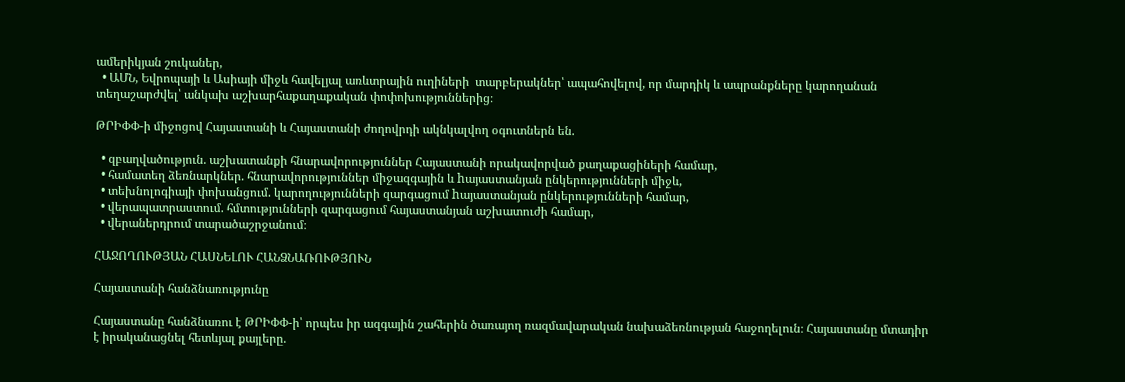ամերիկյան շուկաներ,
  • ԱՄՆ, Եվրոպայի և Ասիայի միջև հավելյալ առևտրային ուղիների  տարբերակներ՝ ապահովելով, որ մարդիկ և ապրանքները կարողանան տեղաշարժվել՝ անկախ աշխարհաքաղաքական փոփոխություններից։

ԹՐԻՓՓ-ի միջոցով Հայաստանի և Հայաստանի ժողովրդի ակնկալվող օգուտներն են.

  • զբաղվածություն. աշխատանքի հնարավորություններ Հայաստանի որակավորված քաղաքացիների համար,
  • համատեղ ձեռնարկներ. հնարավորություններ միջազգային և hայաստանյան ընկերությունների միջև,
  • տեխնոլոգիայի փոխանցում. կարողությունների զարգացում hայաստանյան ընկերությունների համար,
  • վերապատրաստում. հմտությունների զարգացում հայաստանյան աշխատուժի համար,
  • վերաներդրում տարածաշրջանում։

ՀԱՋՈՂՈՒԹՅԱՆ ՀԱՍՆԵԼՈՒ ՀԱՆՁՆԱՌՈՒԹՅՈՒՆ

Հայաստանի հանձնառությունը

Հայաստանը հանձնառու է ԹՐԻՓՓ-ի՝ որպես իր ազգային շահերին ծառայող ռազմավարական նախաձեռնության հաջողելուն։ Հայաստանը մտադիր է իրականացնել հետևյալ քայլերը.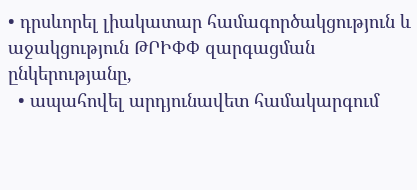• դրսևորել լիակատար համագործակցություն և աջակցություն ԹՐԻՓՓ զարգացման ընկերությանը,
  • ապահովել արդյունավետ համակարգում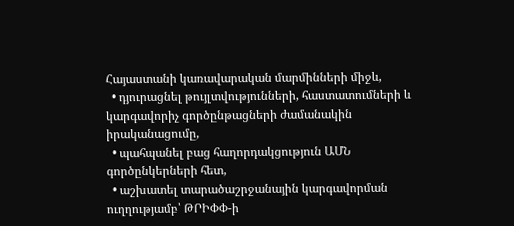Հայաստանի կառավարական մարմինների միջև,
  • դյուրացնել թույլտվությունների, հաստատումների և կարգավորիչ գործընթացների ժամանակին իրականացումը,
  • պահպանել բաց հաղորդակցություն ԱՄՆ գործընկերների հետ,
  • աշխատել տարածաշրջանային կարգավորման ուղղությամբ՝ ԹՐԻՓՓ-ի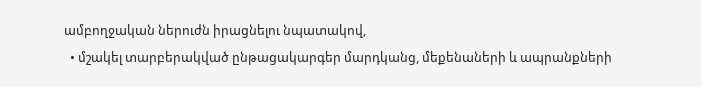ամբողջական ներուժն իրացնելու նպատակով,
  • մշակել տարբերակված ընթացակարգեր մարդկանց, մեքենաների և ապրանքների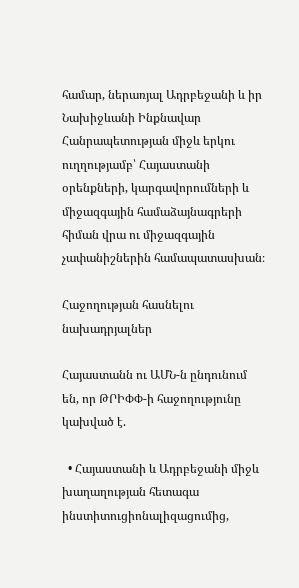համար, ներառյալ Ադրբեջանի և իր Նախիջևանի Ինքնավար Հանրապետության միջև երկու ուղղությամբ՝ Հայաստանի օրենքների, կարգավորումների և միջազգային համաձայնագրերի հիման վրա ու միջազգային չափանիշներին համապատասխան։

Հաջողության հասնելու նախադրյալներ

Հայաստանն ու ԱՄՆ-ն ընդունում են, որ ԹՐԻՓՓ-ի հաջողությունը կախված է.

  • Հայաստանի և Ադրբեջանի միջև խաղաղության հետագա ինստիտուցիոնալիզացումից,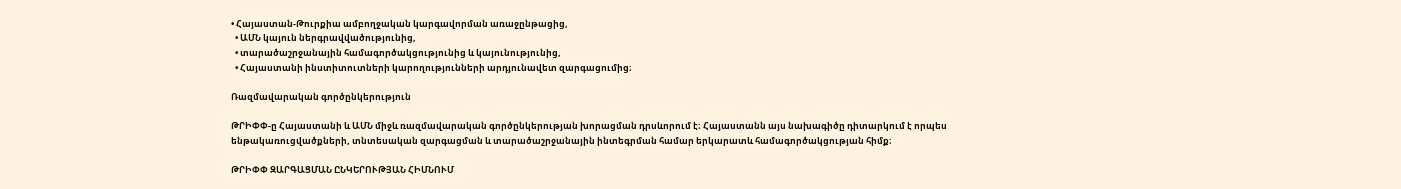• Հայաստան-Թուրքիա ամբողջական կարգավորման առաջընթացից,
  • ԱՄՆ կայուն ներգրավվածությունից,
  • տարածաշրջանային համագործակցությունից և կայունությունից,
  • Հայաստանի ինստիտուտների կարողությունների արդյունավետ զարգացումից։

Ռազմավարական գործընկերություն

ԹՐԻՓՓ-ը Հայաստանի և ԱՄՆ միջև ռազմավարական գործընկերության խորացման դրսևորում է։ Հայաստանն այս նախագիծը դիտարկում է որպես ենթակառուցվածքների, տնտեսական զարգացման և տարածաշրջանային ինտեգրման համար երկարատև համագործակցության հիմք։

ԹՐԻՓՓ ԶԱՐԳԱՑՄԱՆ ԸՆԿԵՐՈՒԹՅԱՆ ՀԻՄՆՈՒՄ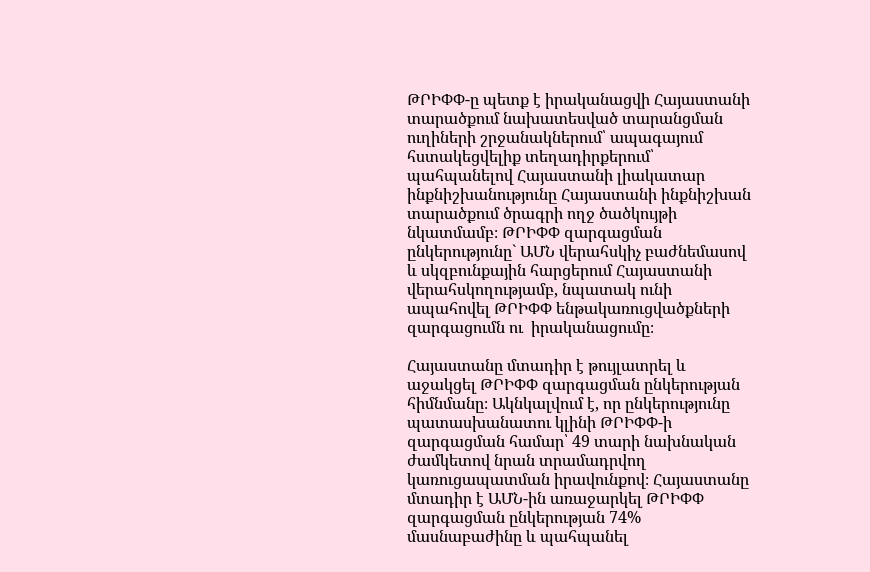ԹՐԻՓՓ-ը պետք է իրականացվի Հայաստանի տարածքում նախատեսված տարանցման ուղիների շրջանակներում՝ ապագայում հստակեցվելիք տեղադիրքերում՝ պահպանելով Հայաստանի լիակատար ինքնիշխանությունը Հայաստանի ինքնիշխան տարածքում ծրագրի ողջ ծածկույթի նկատմամբ։ ԹՐԻՓՓ զարգացման ընկերությունը` ԱՄՆ վերահսկիչ բաժնեմասով և սկզբունքային հարցերում Հայաստանի վերահսկողությամբ, նպատակ ունի ապահովել ԹՐԻՓՓ ենթակառուցվածքների զարգացումն ու  իրականացումը։

Հայաստանը մտադիր է թույլատրել և աջակցել ԹՐԻՓՓ զարգացման ընկերության հիմնմանը։ Ակնկալվում է, որ ընկերությունը պատասխանատու կլինի ԹՐԻՓՓ-ի զարգացման համար՝ 49 տարի նախնական ժամկետով նրան տրամադրվող կառուցապատման իրավունքով։ Հայաստանը մտադիր է ԱՄՆ-ին առաջարկել ԹՐԻՓՓ զարգացման ընկերության 74% մասնաբաժինը և պահպանել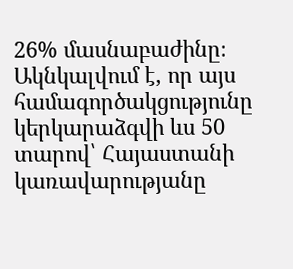26% մասնաբաժինը։ Ակնկալվում է, որ այս համագործակցությունը կերկարաձգվի ևս 50 տարով՝ Հայաստանի կառավարությանը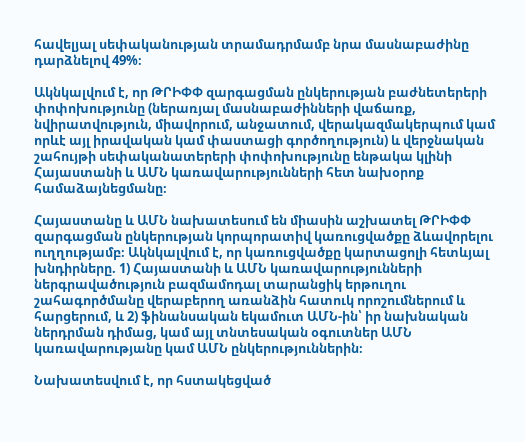հավելյալ սեփականության տրամադրմամբ նրա մասնաբաժինը դարձնելով 49%։

Ակնկալվում է, որ ԹՐԻՓՓ զարգացման ընկերության բաժնետերերի փոփոխությունը (ներառյալ մասնաբաժինների վաճառք, նվիրատվություն, միավորում, անջատում, վերակազմակերպում կամ որևէ այլ իրավական կամ փաստացի գործողություն) և վերջնական շահույթի սեփականատերերի փոփոխությունը ենթակա կլինի Հայաստանի և ԱՄՆ կառավարությունների հետ նախօրոք համաձայնեցմանը։

Հայաստանը և ԱՄՆ նախատեսում են միասին աշխատել ԹՐԻՓՓ զարգացման ընկերության կորպորատիվ կառուցվածքը ձևավորելու  ուղղությամբ։ Ակնկալվում է, որ կառուցվածքը կարտացոլի հետևյալ խնդիրները. 1) Հայաստանի և ԱՄՆ կառավարությունների ներգրավածություն բազմամոդալ տարանցիկ երթուղու շահագործմանը վերաբերող առանձին հատուկ որոշումներում և հարցերում, և 2) ֆինանսական եկամուտ ԱՄՆ-ին՝ իր նախնական ներդրման դիմաց, կամ այլ տնտեսական օգուտներ ԱՄՆ կառավարությանը կամ ԱՄՆ ընկերություններին։

Նախատեսվում է, որ հստակեցված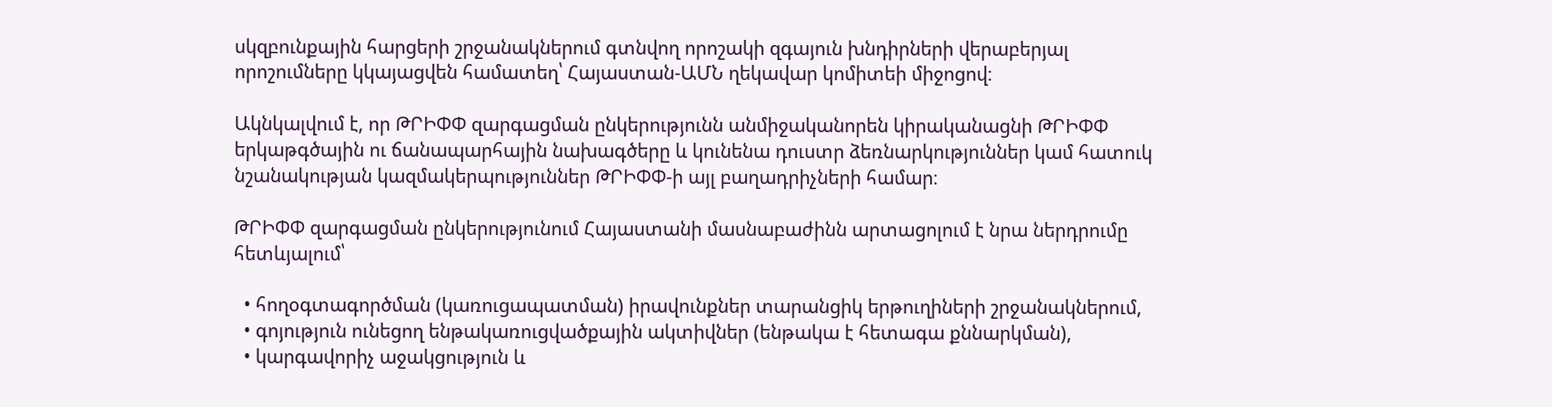սկզբունքային հարցերի շրջանակներում գտնվող որոշակի զգայուն խնդիրների վերաբերյալ որոշումները կկայացվեն համատեղ՝ Հայաստան-ԱՄՆ ղեկավար կոմիտեի միջոցով։

Ակնկալվում է, որ ԹՐԻՓՓ զարգացման ընկերությունն անմիջականորեն կիրականացնի ԹՐԻՓՓ երկաթգծային ու ճանապարհային նախագծերը և կունենա դուստր ձեռնարկություններ կամ հատուկ նշանակության կազմակերպություններ ԹՐԻՓՓ-ի այլ բաղադրիչների համար։

ԹՐԻՓՓ զարգացման ընկերությունում Հայաստանի մասնաբաժինն արտացոլում է նրա ներդրումը հետևյալում՝

  • հողօգտագործման (կառուցապատման) իրավունքներ տարանցիկ երթուղիների շրջանակներում,
  • գոյություն ունեցող ենթակառուցվածքային ակտիվներ (ենթակա է հետագա քննարկման),
  • կարգավորիչ աջակցություն և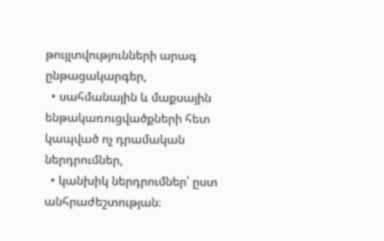թույլտվությունների արագ ընթացակարգեր,
  • սահմանային և մաքսային ենթակառուցվածքների հետ կապված ոչ դրամական ներդրումներ,
  • կանխիկ ներդրումներ՝ ըստ անհրաժեշտության։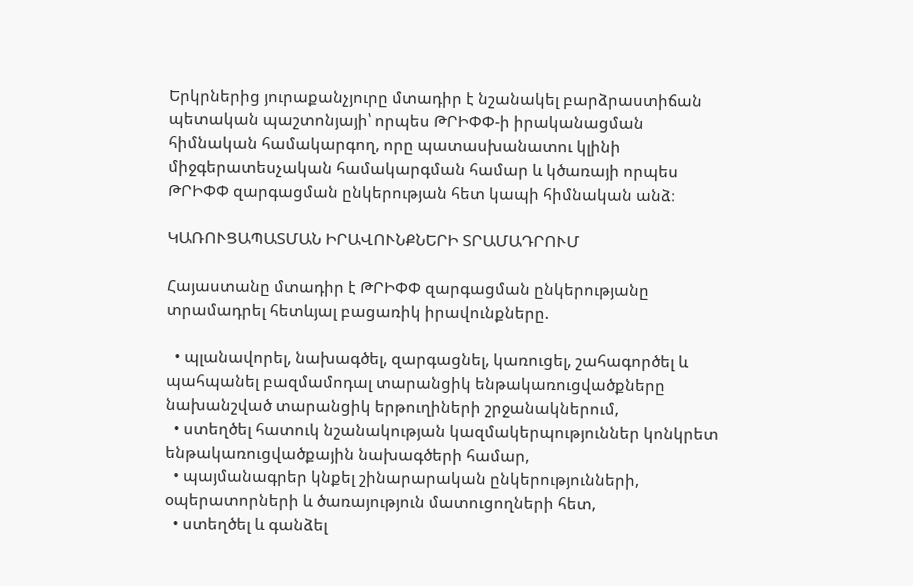Երկրներից յուրաքանչյուրը մտադիր է նշանակել բարձրաստիճան պետական պաշտոնյայի՝ որպես ԹՐԻՓՓ-ի իրականացման հիմնական համակարգող, որը պատասխանատու կլինի միջգերատեսչական համակարգման համար և կծառայի որպես ԹՐԻՓՓ զարգացման ընկերության հետ կապի հիմնական անձ։

ԿԱՌՈՒՑԱՊԱՏՄԱՆ ԻՐԱՎՈՒՆՔՆԵՐԻ ՏՐԱՄԱԴՐՈՒՄ

Հայաստանը մտադիր է ԹՐԻՓՓ զարգացման ընկերությանը տրամադրել հետևյալ բացառիկ իրավունքները.

  • պլանավորել, նախագծել, զարգացնել, կառուցել, շահագործել և պահպանել բազմամոդալ տարանցիկ ենթակառուցվածքները նախանշված տարանցիկ երթուղիների շրջանակներում,
  • ստեղծել հատուկ նշանակության կազմակերպություններ կոնկրետ ենթակառուցվածքային նախագծերի համար,
  • պայմանագրեր կնքել շինարարական ընկերությունների, օպերատորների և ծառայություն մատուցողների հետ,
  • ստեղծել և գանձել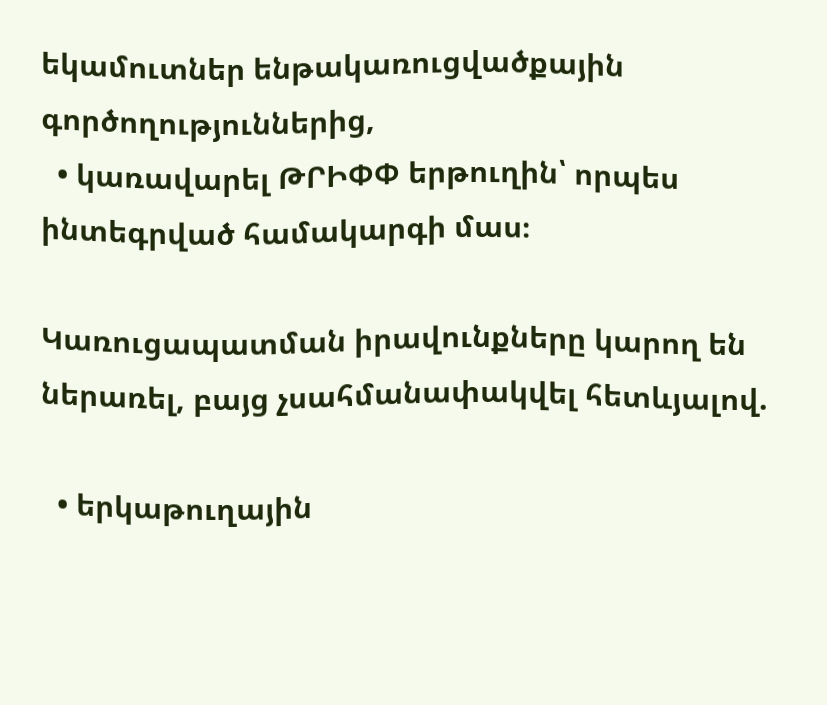եկամուտներ ենթակառուցվածքային գործողություններից,
  • կառավարել ԹՐԻՓՓ երթուղին՝ որպես ինտեգրված համակարգի մաս։

Կառուցապատման իրավունքները կարող են ներառել, բայց չսահմանափակվել հետևյալով.

  • երկաթուղային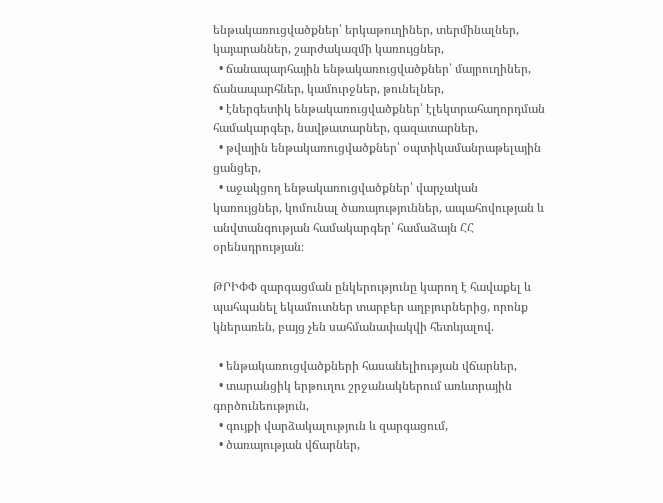ենթակառուցվածքներ՝ երկաթուղիներ, տերմինալներ, կայարաններ, շարժակազմի կառույցներ,
  • ճանապարհային ենթակառուցվածքներ՝ մայրուղիներ, ճանապարհներ, կամուրջներ, թունելներ,
  • էներգետիկ ենթակառուցվածքներ՝ էլեկտրահաղորդման համակարգեր, նավթատարներ, գազատարներ,
  • թվային ենթակառուցվածքներ՝ օպտիկամանրաթելային ցանցեր,
  • աջակցող ենթակառուցվածքներ՝ վարչական կառույցներ, կոմունալ ծառայություններ, ապահովության և անվտանգության համակարգեր՝ համաձայն ՀՀ օրենսդրության։

ԹՐԻՓՓ զարգացման ընկերությունը կարող է հավաքել և պահպանել եկամուտներ տարբեր աղբյուրներից, որոնք կներառեն, բայց չեն սահմանափակվի հետևյալով.

  • ենթակառուցվածքների հասանելիության վճարներ,
  • տարանցիկ երթուղու շրջանակներում առևտրային գործունեություն,
  • գույքի վարձակալություն և զարգացում,
  • ծառայության վճարներ,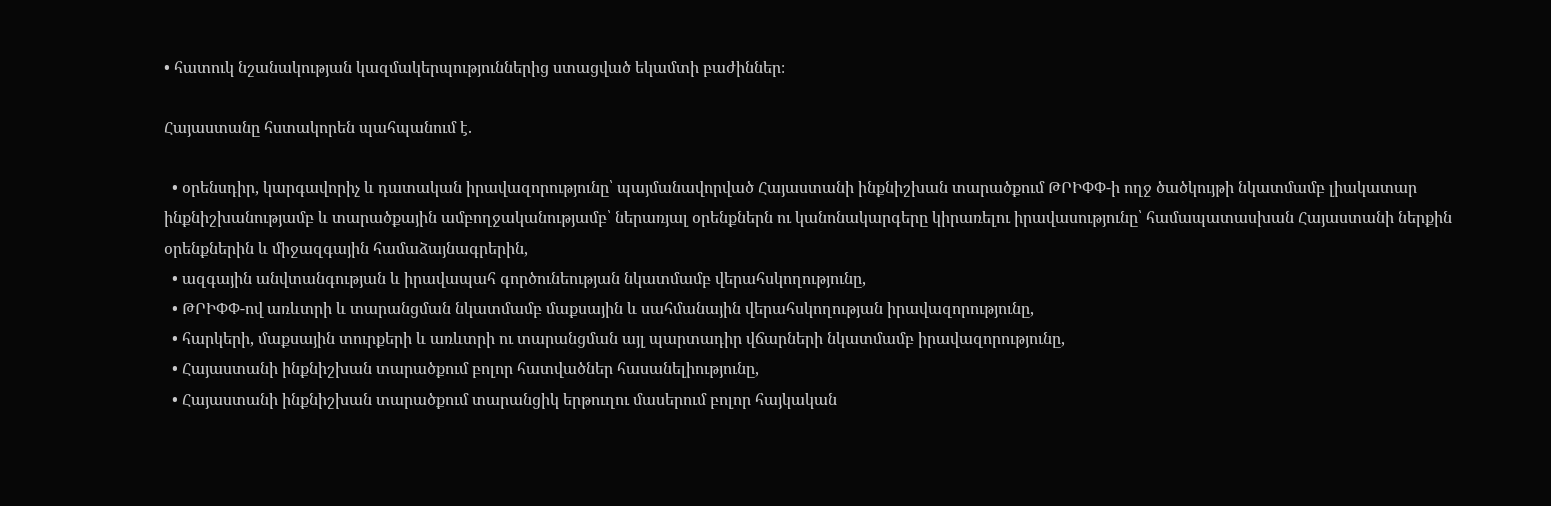• հատուկ նշանակության կազմակերպություններից ստացված եկամտի բաժիններ։

Հայաստանը հստակորեն պահպանում է.

  • օրենսդիր, կարգավորիչ և դատական իրավազորությունը՝ պայմանավորված Հայաստանի ինքնիշխան տարածքում ԹՐԻՓՓ-ի ողջ ծածկույթի նկատմամբ լիակատար ինքնիշխանությամբ և տարածքային ամբողջականությամբ՝ ներառյալ օրենքներն ու կանոնակարգերը կիրառելու իրավասությունը՝ համապատասխան Հայաստանի ներքին օրենքներին և միջազգային համաձայնագրերին,
  • ազգային անվտանգության և իրավապահ գործունեության նկատմամբ վերահսկողությունը,
  • ԹՐԻՓՓ-ով առևտրի և տարանցման նկատմամբ մաքսային և սահմանային վերահսկողության իրավազորությունը,
  • հարկերի, մաքսային տուրքերի և առևտրի ու տարանցման այլ պարտադիր վճարների նկատմամբ իրավազորությունը,
  • Հայաստանի ինքնիշխան տարածքում բոլոր հատվածներ հասանելիությունը,
  • Հայաստանի ինքնիշխան տարածքում տարանցիկ երթուղու մասերում բոլոր հայկական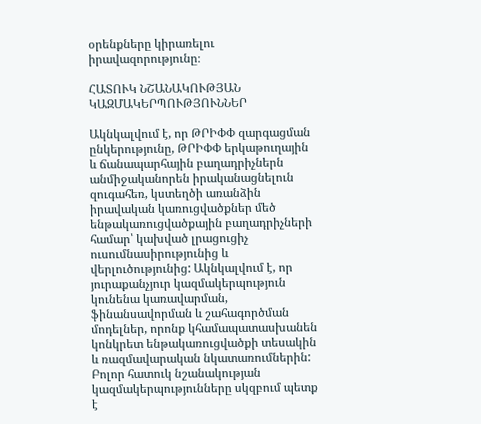օրենքները կիրառելու իրավազորությունը։

ՀԱՏՈՒԿ ՆՇԱՆԱԿՈՒԹՅԱՆ ԿԱԶՄԱԿԵՐՊՈՒԹՅՈՒՆՆԵՐ

Ակնկալվում է, որ ԹՐԻՓՓ զարգացման ընկերությունը, ԹՐԻՓՓ երկաթուղային և ճանապարհային բաղադրիչներն անմիջականորեն իրականացնելուն զուգահեռ, կստեղծի առանձին իրավական կառուցվածքներ մեծ ենթակառուցվածքային բաղադրիչների համար՝ կախված լրացուցիչ ուսումնասիրությունից և վերլուծությունից: Ակնկալվում է, որ յուրաքանչյուր կազմակերպություն կունենա կառավարման, ֆինանսավորման և շահագործման մոդելներ, որոնք կհամապատասխանեն կոնկրետ ենթակառուցվածքի տեսակին և ռազմավարական նկատառումներին: Բոլոր հատուկ նշանակության կազմակերպությունները սկզբում պետք է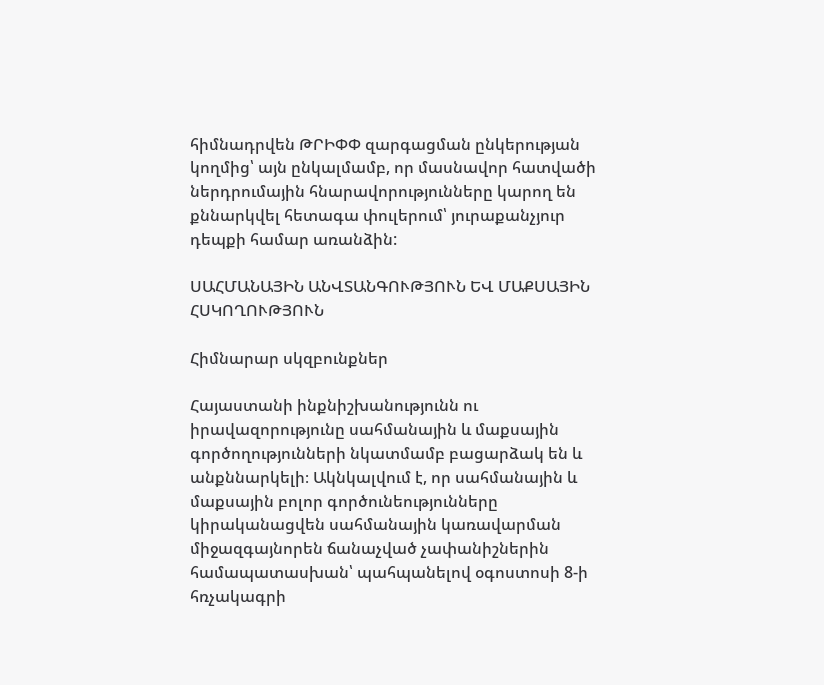հիմնադրվեն ԹՐԻՓՓ զարգացման ընկերության կողմից՝ այն ընկալմամբ, որ մասնավոր հատվածի ներդրումային հնարավորությունները կարող են քննարկվել հետագա փուլերում՝ յուրաքանչյուր դեպքի համար առանձին:

ՍԱՀՄԱՆԱՅԻՆ ԱՆՎՏԱՆԳՈՒԹՅՈՒՆ ԵՎ ՄԱՔՍԱՅԻՆ ՀՍԿՈՂՈՒԹՅՈՒՆ

Հիմնարար սկզբունքներ

Հայաստանի ինքնիշխանությունն ու իրավազորությունը սահմանային և մաքսային գործողությունների նկատմամբ բացարձակ են և անքննարկելի։ Ակնկալվում է, որ սահմանային և մաքսային բոլոր գործունեությունները կիրականացվեն սահմանային կառավարման միջազգայնորեն ճանաչված չափանիշներին համապատասխան՝ պահպանելով օգոստոսի 8-ի հռչակագրի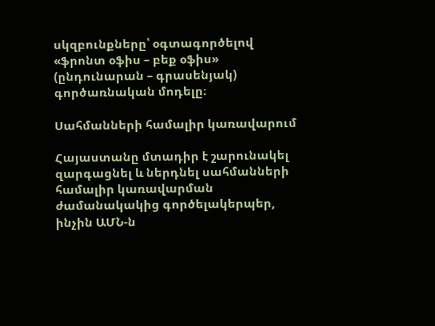սկզբունքները՝ օգտագործելով «ֆրոնտ օֆիս – բեք օֆիս» (ընդունարան – գրասենյակ) գործառնական մոդելը։

Սահմանների համալիր կառավարում

Հայաստանը մտադիր է շարունակել զարգացնել և ներդնել սահմանների համալիր կառավարման ժամանակակից գործելակերպեր, ինչին ԱՄՆ-ն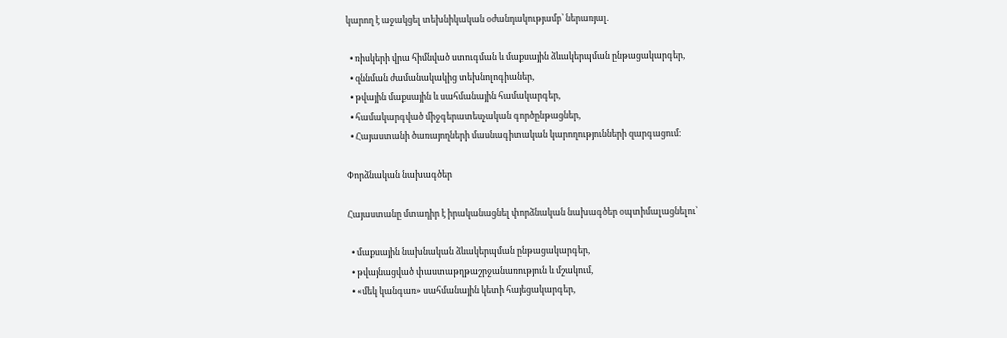կարող է աջակցել տեխնիկական օժանդակությամբ՝ ներառյալ.

  • ռիսկերի վրա հիմնված ստուգման և մաքսային ձևակերպման ընթացակարգեր,
  • զննման ժամանակակից տեխնոլոգիաներ,
  • թվային մաքսային և սահմանային համակարգեր,
  • համակարգված միջգերատեսչական գործընթացներ,
  • Հայաստանի ծառայողների մասնագիտական կարողությունների զարգացում։

Փորձնական նախագծեր

Հայաստանը մտադիր է իրականացնել փորձնական նախագծեր օպտիմալացնելու՝

  • մաքսային նախնական ձևակերպման ընթացակարգեր,
  • թվայնացված փաստաթղթաշրջանառություն և մշակում,
  • «մեկ կանգառ» սահմանային կետի հայեցակարգեր,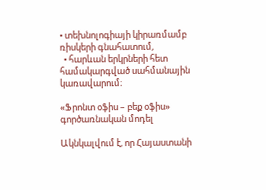• տեխնոլոգիայի կիրառմամբ ռիսկերի գնահատում,
  • հարևան երկրների հետ համակարգված սահմանային կառավարում։

«Ֆրոնտ օֆիս – բեք օֆիս» գործառնական մոդել

Ակնկալվում է, որ Հայաստանի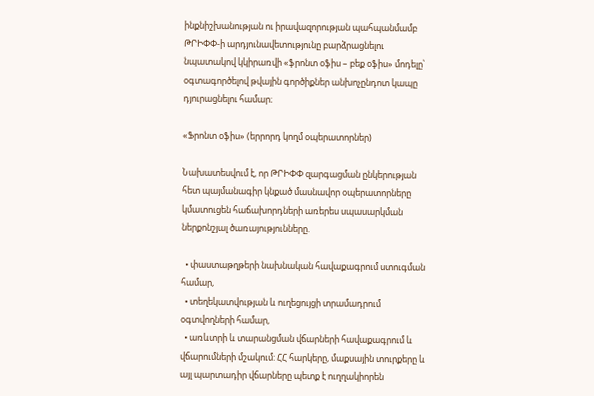ինքնիշխանության ու իրավազորության պահպանմամբ ԹՐԻՓՓ-ի արդյունավետությունը բարձրացնելու նպատակով կկիրառվի «ֆրոնտ օֆիս – բեք օֆիս» մոդելը՝ օգտագործելով թվային գործիքներ անխոչընդոտ կապը դյուրացնելու համար։

«Ֆրոնտ օֆիս» (երրորդ կողմ օպերատորներ)

Նախատեսվում է, որ ԹՐԻՓՓ զարգացման ընկերության հետ պայմանագիր կնքած մասնավոր օպերատորները կմատուցեն հաճախորդների առերես սպասարկման ներքոնշյալ ծառայությունները.

  • փաստաթղթերի նախնական հավաքագրում ստուգման համար,
  • տեղեկատվության և ուղեցույցի տրամադրում օգտվողների համար,
  • առևտրի և տարանցման վճարների հավաքագրում և վճարումների մշակում: ՀՀ հարկերը, մաքսային տուրքերը և այլ պարտադիր վճարները պետք է ուղղակիորեն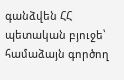գանձվեն ՀՀ պետական բյուջե՝ համաձայն գործող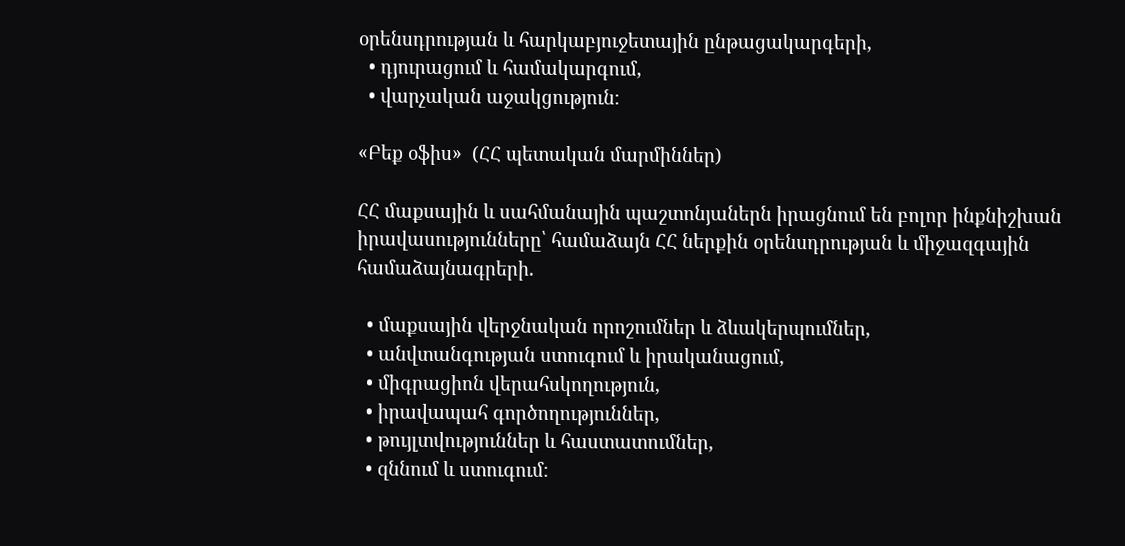օրենսդրության և հարկաբյուջետային ընթացակարգերի,
  • դյուրացում և համակարգում,
  • վարչական աջակցություն։

«Բեք օֆիս»  (ՀՀ պետական մարմիններ)

ՀՀ մաքսային և սահմանային պաշտոնյաներն իրացնում են բոլոր ինքնիշխան իրավասությունները՝ համաձայն ՀՀ ներքին օրենսդրության և միջազգային համաձայնագրերի.

  • մաքսային վերջնական որոշումներ և ձևակերպումներ,
  • անվտանգության ստուգում և իրականացում,
  • միգրացիոն վերահսկողություն,
  • իրավապահ գործողություններ,
  • թույլտվություններ և հաստատումներ,
  • զննում և ստուգում։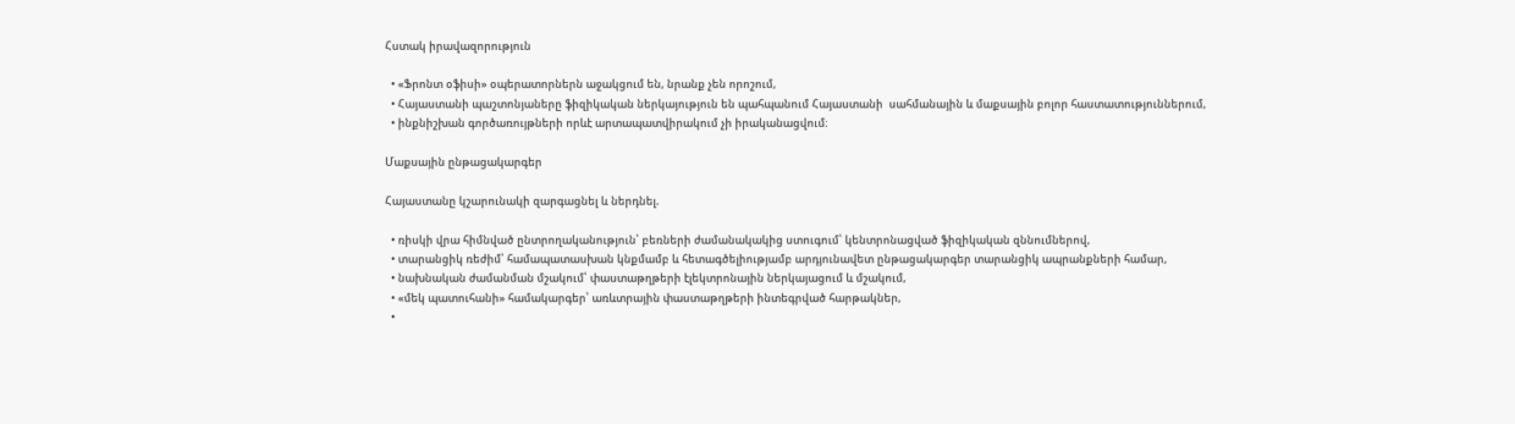Հստակ իրավազորություն

  • «Ֆրոնտ օֆիսի» օպերատորներն աջակցում են, նրանք չեն որոշում,
  • Հայաստանի պաշտոնյաները ֆիզիկական ներկայություն են պահպանում Հայաստանի  սահմանային և մաքսային բոլոր հաստատություններում,
  • ինքնիշխան գործառույթների որևէ արտապատվիրակում չի իրականացվում։

Մաքսային ընթացակարգեր

Հայաստանը կշարունակի զարգացնել և ներդնել.

  • ռիսկի վրա հիմնված ընտրողականություն՝ բեռների ժամանակակից ստուգում՝ կենտրոնացված ֆիզիկական զննումներով,
  • տարանցիկ ռեժիմ՝ համապատասխան կնքմամբ և հետագծելիությամբ արդյունավետ ընթացակարգեր տարանցիկ ապրանքների համար,
  • նախնական ժամանման մշակում՝ փաստաթղթերի էլեկտրոնային ներկայացում և մշակում,
  • «մեկ պատուհանի» համակարգեր՝ առևտրային փաստաթղթերի ինտեգրված հարթակներ,
  •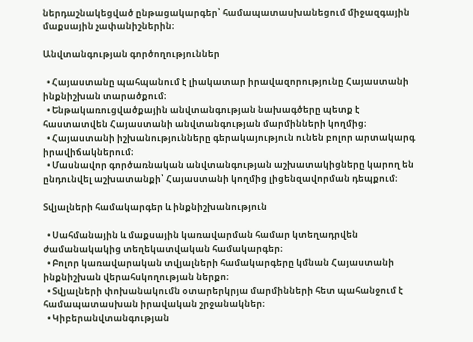ներդաշնակեցված ընթացակարգեր՝ համապատասխանեցում միջազգային մաքսային չափանիշներին։

Անվտանգության գործողություններ

  • Հայաստանը պահպանում է լիակատար իրավազորությունը Հայաստանի ինքնիշխան տարածքում։
  • Ենթակառուցվածքային անվտանգության նախագծերը պետք է հաստատվեն Հայաստանի անվտանգության մարմինների կողմից։
  • Հայաստանի իշխանությունները գերակայություն ունեն բոլոր արտակարգ իրավիճակներում։
  • Մասնավոր գործառնական անվտանգության աշխատակիցները կարող են ընդունվել աշխատանքի՝ Հայաստանի կողմից լիցենզավորման դեպքում։

Տվյալների համակարգեր և ինքնիշխանություն

  • Սահմանային և մաքսային կառավարման համար կտեղադրվեն ժամանակակից տեղեկատվական համակարգեր։
  • Բոլոր կառավարական տվյալների համակարգերը կմնան Հայաստանի ինքնիշխան վերահսկողության ներքո։
  • Տվյալների փոխանակումն օտարերկրյա մարմինների հետ պահանջում է համապատասխան իրավական շրջանակներ։
  • Կիբերանվտանգության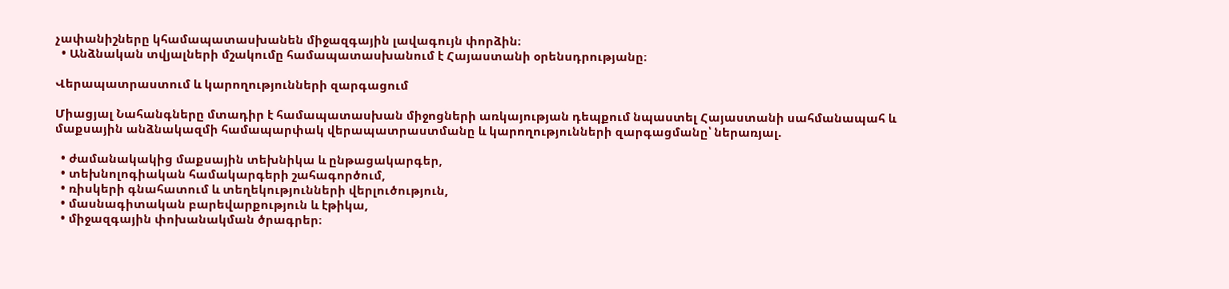չափանիշները կհամապատասխանեն միջազգային լավագույն փորձին։
  • Անձնական տվյալների մշակումը համապատասխանում է Հայաստանի օրենսդրությանը։

Վերապատրաստում և կարողությունների զարգացում

Միացյալ Նահանգները մտադիր է համապատասխան միջոցների առկայության դեպքում նպաստել Հայաստանի սահմանապահ և մաքսային անձնակազմի համապարփակ վերապատրաստմանը և կարողությունների զարգացմանը՝ ներառյալ.

  • ժամանակակից մաքսային տեխնիկա և ընթացակարգեր,
  • տեխնոլոգիական համակարգերի շահագործում,
  • ռիսկերի գնահատում և տեղեկությունների վերլուծություն,
  • մասնագիտական բարեվարքություն և էթիկա,
  • միջազգային փոխանակման ծրագրեր։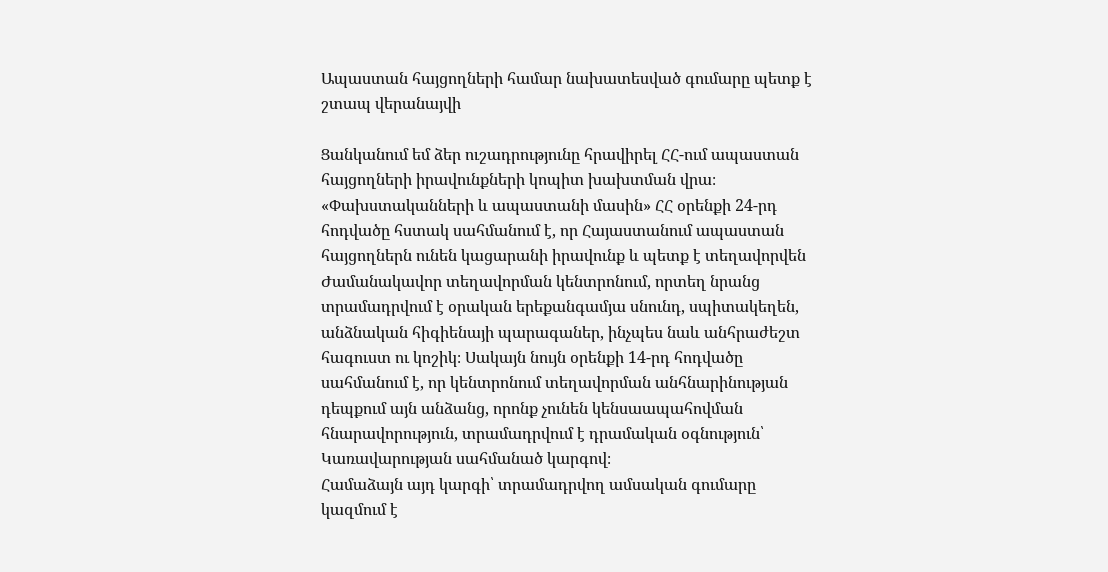Ապաստան հայցողների համար նախատեսված գումարը պետք է շտապ վերանայվի

Ցանկանում եմ ձեր ուշադրությունը հրավիրել ՀՀ-ում ապաստան հայցողների իրավունքների կոպիտ խախտման վրա։
«Փախստականների և ապաստանի մասին» ՀՀ օրենքի 24-րդ հոդվածը հստակ սահմանում է, որ Հայաստանում ապաստան հայցողներն ունեն կացարանի իրավունք և պետք է տեղավորվեն Ժամանակավոր տեղավորման կենտրոնում, որտեղ նրանց տրամադրվում է օրական երեքանգամյա սնունդ, սպիտակեղեն, անձնական հիգիենայի պարագաներ, ինչպես նաև անհրաժեշտ հագուստ ու կոշիկ։ Սակայն նույն օրենքի 14-րդ հոդվածը սահմանում է, որ կենտրոնում տեղավորման անհնարինության դեպքում այն անձանց, որոնք չունեն կենսաապահովման հնարավորություն, տրամադրվում է դրամական օգնություն՝ Կառավարության սահմանած կարգով։
Համաձայն այդ կարգի՝ տրամադրվող ամսական գումարը կազմում է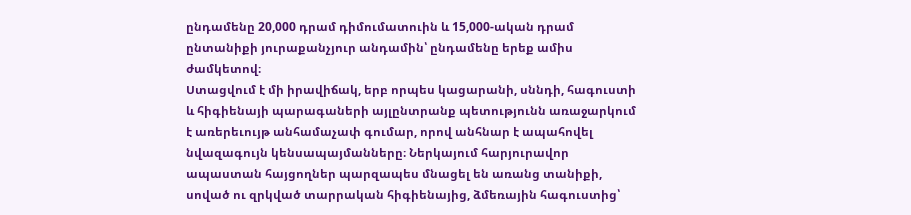ընդամենը 20,000 դրամ դիմումատուին և 15,000-ական դրամ ընտանիքի յուրաքանչյուր անդամին՝ ընդամենը երեք ամիս ժամկետով։
Ստացվում է մի իրավիճակ, երբ որպես կացարանի, սննդի, հագուստի և հիգիենայի պարագաների այլընտրանք պետությունն առաջարկում է առերեւույթ անհամաչափ գումար, որով անհնար է ապահովել նվազագույն կենսապայմանները։ Ներկայում հարյուրավոր ապաստան հայցողներ պարզապես մնացել են առանց տանիքի, սոված ու զրկված տարրական հիգիենայից, ձմեռային հագուստից՝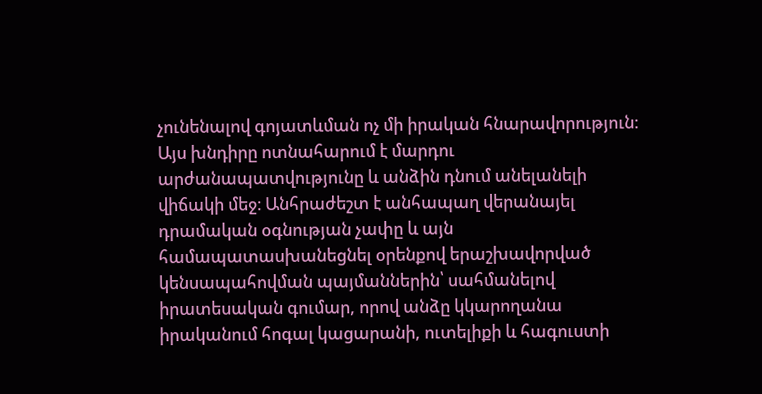չունենալով գոյատևման ոչ մի իրական հնարավորություն։
Այս խնդիրը ոտնահարում է մարդու արժանապատվությունը և անձին դնում անելանելի վիճակի մեջ։ Անհրաժեշտ է անհապաղ վերանայել դրամական օգնության չափը և այն համապատասխանեցնել օրենքով երաշխավորված կենսապահովման պայմաններին՝ սահմանելով իրատեսական գումար, որով անձը կկարողանա իրականում հոգալ կացարանի, ուտելիքի և հագուստի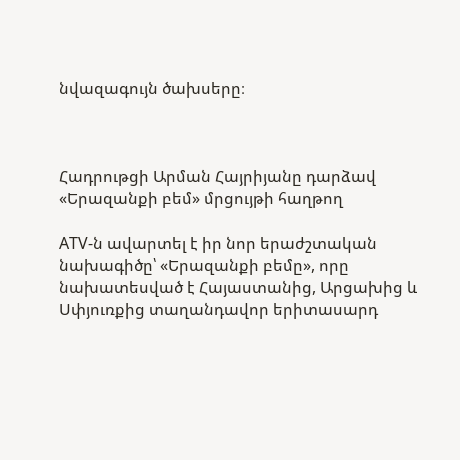նվազագույն ծախսերը։



Հադրութցի Արման Հայրիյանը դարձավ «Երազանքի բեմ» մրցույթի հաղթող

ATV-ն ավարտել է իր նոր երաժշտական նախագիծը՝ «Երազանքի բեմը», որը նախատեսված է Հայաստանից, Արցախից և Սփյուռքից տաղանդավոր երիտասարդ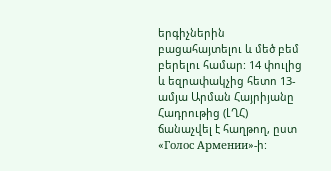երգիչներին բացահայտելու և մեծ բեմ բերելու համար: 14 փուլից և եզրափակչից հետո 13-ամյա Արման Հայրիյանը Հադրութից (ԼՂՀ) ճանաչվել է հաղթող, ըստ «Голос Армении»-ի: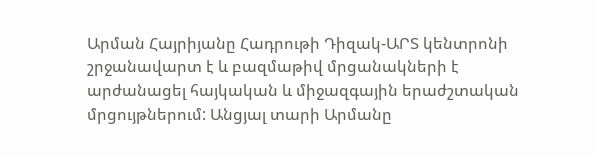Արման Հայրիյանը Հադրութի Դիզակ-ԱՐՏ կենտրոնի շրջանավարտ է և բազմաթիվ մրցանակների է արժանացել հայկական և միջազգային երաժշտական մրցույթներում: Անցյալ տարի Արմանը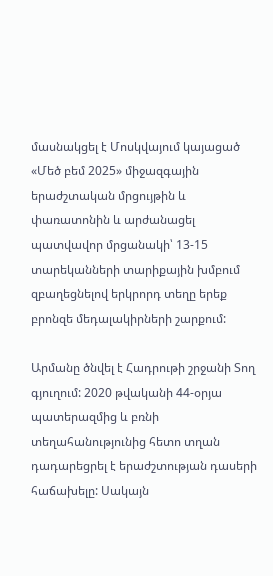մասնակցել է Մոսկվայում կայացած «Մեծ բեմ 2025» միջազգային երաժշտական մրցույթին և փառատոնին և արժանացել պատվավոր մրցանակի՝ 13-15 տարեկանների տարիքային խմբում զբաղեցնելով երկրորդ տեղը երեք բրոնզե մեդալակիրների շարքում:

Արմանը ծնվել է Հադրութի շրջանի Տող գյուղում: 2020 թվականի 44-օրյա պատերազմից և բռնի տեղահանությունից հետո տղան դադարեցրել է երաժշտության դասերի հաճախելը: Սակայն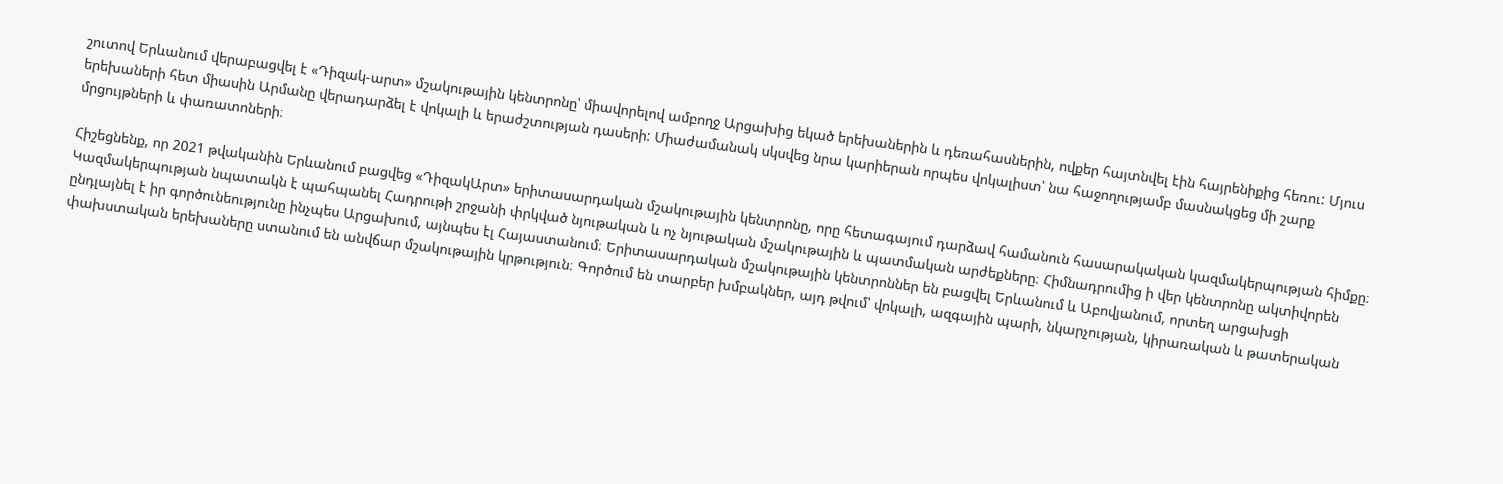շուտով Երևանում վերաբացվել է «Դիզակ-արտ» մշակութային կենտրոնը՝ միավորելով ամբողջ Արցախից եկած երեխաներին և դեռահասներին, ովքեր հայտնվել էին հայրենիքից հեռու: Մյուս երեխաների հետ միասին Արմանը վերադարձել է վոկալի և երաժշտության դասերի: Միաժամանակ սկսվեց նրա կարիերան որպես վոկալիստ՝ նա հաջողությամբ մասնակցեց մի շարք մրցույթների և փառատոների։

Հիշեցնենք, որ 2021 թվականին Երևանում բացվեց «ԴիզակԱրտ» երիտասարդական մշակութային կենտրոնը, որը հետագայում դարձավ համանուն հասարակական կազմակերպության հիմքը։ Կազմակերպության նպատակն է պահպանել Հադրութի շրջանի փրկված նյութական և ոչ նյութական մշակութային և պատմական արժեքները։ Հիմնադրումից ի վեր կենտրոնը ակտիվորեն ընդլայնել է իր գործունեությունը ինչպես Արցախում, այնպես էլ Հայաստանում։ Երիտասարդական մշակութային կենտրոններ են բացվել Երևանում և Աբովյանում, որտեղ արցախցի փախստական երեխաները ստանում են անվճար մշակութային կրթություն։ Գործում են տարբեր խմբակներ, այդ թվում՝ վոկալի, ազգային պարի, նկարչության, կիրառական և թատերական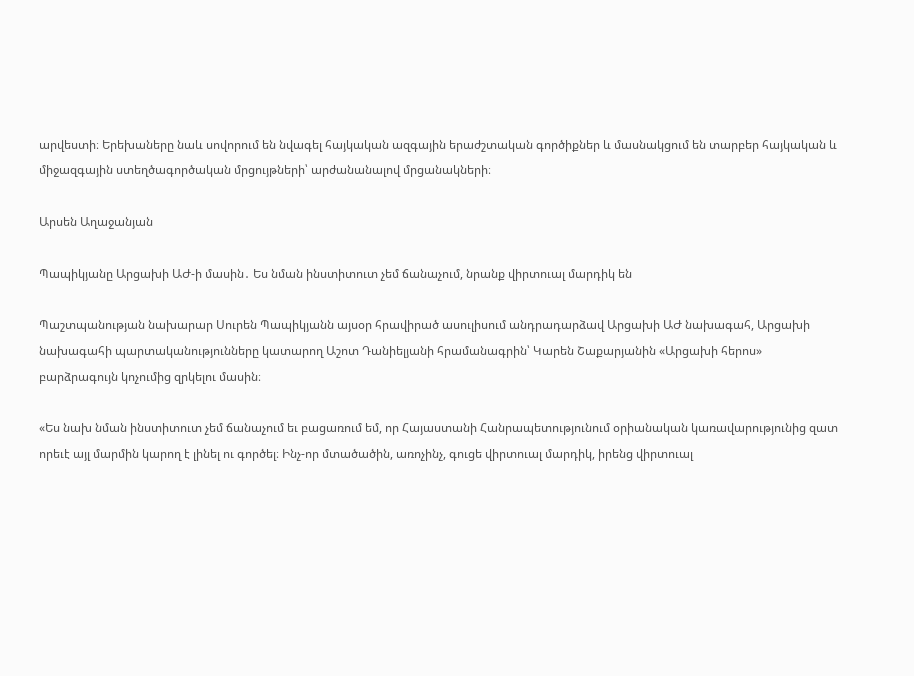արվեստի։ Երեխաները նաև սովորում են նվագել հայկական ազգային երաժշտական գործիքներ և մասնակցում են տարբեր հայկական և միջազգային ստեղծագործական մրցույթների՝ արժանանալով մրցանակների։

Արսեն Աղաջանյան

Պապիկյանը Արցախի ԱԺ-ի մասին․ Ես նման ինստիտուտ չեմ ճանաչում, նրանք վիրտուալ մարդիկ են

Պաշտպանության նախարար Սուրեն Պապիկյանն այսօր հրավիրած ասուլիսում անդրադարձավ Արցախի ԱԺ նախագահ, Արցախի նախագահի պարտականությունները կատարող Աշոտ Դանիելյանի հրամանագրին՝ Կարեն Շաքարյանին «Արցախի հերոս» բարձրագույն կոչումից զրկելու մասին։

«Ես նախ նման ինստիտուտ չեմ ճանաչում եւ բացառում եմ, որ Հայաստանի Հանրապետությունում օրիանական կառավարությունից զատ որեւէ այլ մարմին կարող է լինել ու գործել։ Ինչ-որ մտածածին, առոչինչ, գուցե վիրտուալ մարդիկ, իրենց վիրտուալ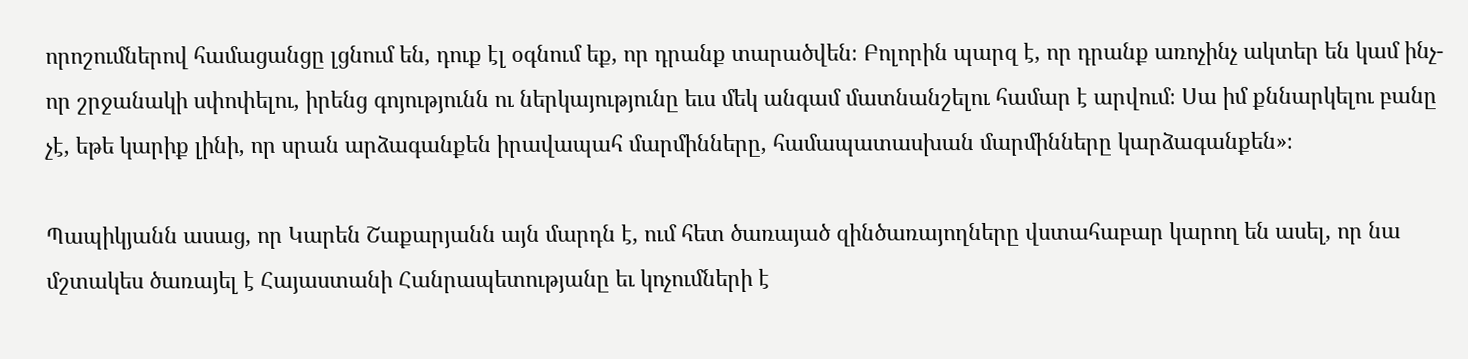որոշումներով համացանցը լցնում են, դուք էլ օգնում եք, որ դրանք տարածվեն։ Բոլորին պարզ է, որ դրանք առոչինչ ակտեր են կամ ինչ-որ շրջանակի սփոփելու, իրենց գոյությունն ու ներկայությունը եւս մեկ անգամ մատնանշելու համար է արվում։ Սա իմ քննարկելու բանը չէ, եթե կարիք լինի, որ սրան արձագանքեն իրավապահ մարմինները, համապատասխան մարմինները կարձագանքեն»։

Պապիկյանն ասաց, որ Կարեն Շաքարյանն այն մարդն է, ում հետ ծառայած զինծառայողները վստահաբար կարող են ասել, որ նա մշտակես ծառայել է Հայաստանի Հանրապետությանը եւ կոչումների է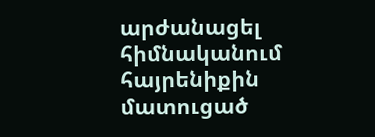արժանացել հիմնականում հայրենիքին մատուցած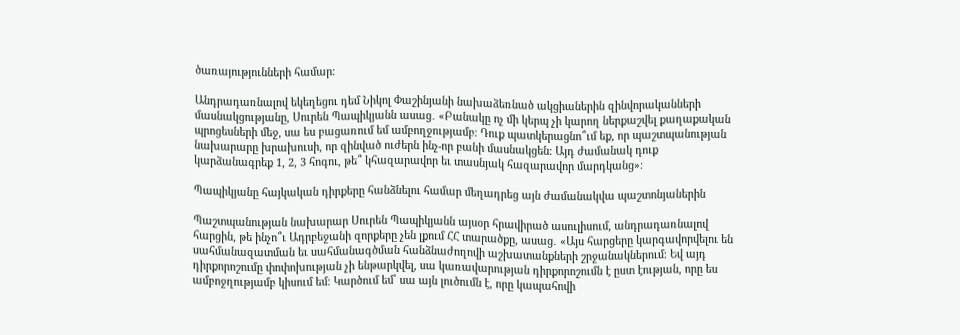ծառայությունների համար։

Անդրադառնալով եկեղեցու դեմ Նիկոլ Փաշինյանի նախաձեռնած ակցիաներին զինվորականների մասնակցությանը, Սուրեն Պապիկյանն ասաց․ «Բանակը ոչ մի կերպ չի կարող ներքաշվել քաղաքական պրոցեսների մեջ, սա ես բացառում եմ ամբողջությամբ։ Դուք պատկերացնո՞ւմ եք, որ պաշտպանության նախարարը խրախուսի, որ զինված ուժերն ինչ-որ բանի մասնակցեն։ Այդ ժամանակ դուք կարձանագրեք 1, 2, 3 հոգու, թե՞ կհազարավոր եւ տասնյակ հազարավոր մարդկանց»։

Պապիկյանը հայկական դիրքերը հանձնելու համար մեղադրեց այն ժամանակվա պաշտոնյաներին

Պաշտպանության նախարար Սուրեն Պապիկյանն այսօր հրավիրած ասուլիսում, անդրադառնալով հարցին, թե ինչո՞ւ Ադրբեջանի զորքերը չեն լքում ՀՀ տարածքը, ասաց․ «Այս հարցերը կարգավորվելու են սահմանազատման եւ սահմանագծման հանձնաժողովի աշխատանքների շրջանակներում։ Եվ այդ դիրքորոշումը փոփոխության չի ենթարկվել, սա կառավարության դիրքորոշումն է ըստ էության, որը ես ամբոջղությամբ կիսում եմ։ Կարծում եմ՝ սա այն լուծումն է, որը կապահովի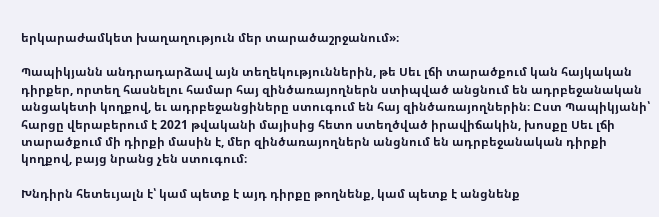երկարաժամկետ խաղաղություն մեր տարածաշրջանում»։

Պապիկյանն անդրադարձավ այն տեղեկություններին, թե Սեւ լճի տարածքում կան հայկական դիրքեր, որտեղ հասնելու համար հայ զինծառայողներն ստիպված անցնում են ադրբեջանական անցակետի կողքով, եւ ադրբեջանցիները ստուգում են հայ զինծառայողներին։ Ըստ Պապիկյանի՝ հարցը վերաբերում է 2021 թվականի մայիսից հետո ստեղծված իրավիճակին, խոսքը Սեւ լճի տարածքում մի դիրքի մասին է, մեր զինծառայողներն անցնում են ադրբեջանական դիրքի կողքով, բայց նրանց չեն ստուգում։

Խնդիրն հետեւյալն է՝ կամ պետք է այդ դիրքը թողնենք, կամ պետք է անցնենք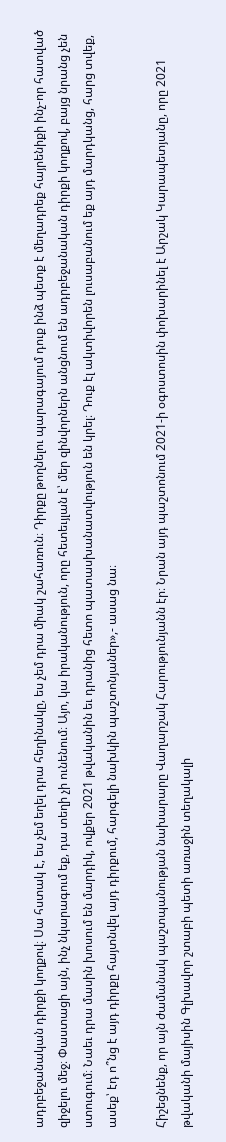ադրբեջանական դիրքի կողքով։ Սա հստակ է, ես չեմ եղել դրա հեղինակը, ես չեմ դրա միակ շահառուն։ Դիրքը թողնելու պարագայում դուք ինձ պետք է մեղադրեք հայրենիքի ինչ-որ հատված զիջելու մեջ։ Փաստացի այն, ինչ նկարագում եք, դա տեղի չի ունենում։ Այո, կա իրականություն, որը հետեւյլան է՝ մեր զինվորներն անցնում են ադրբեջանական դիրքի կողքով, բայց նրանց չեն ստուգում։ Նաեւ դրա մասին խոսում են մարդիկ, ովքեր 2021 թվականին եւ դրանից հետո պատասխանատվություն են կրել։ Դուք էլ ակտիվորեն լուսաբանում եք այդ մարդկանց, հարց տվեք, ասեք՝ էդ ո՞նց է այդ դիրքը հայտնվել այդ դիրքում, հարգելի նախկին պաշտոնյաներ»,- ասաց նա։

Հիշեցնենք, որ այն ժամանակ պաշտպանության նախարարը Վաղարշակ Հարությունյանն էր։ Նրան այդ պաշտոնում 2021-ի օգոստոսին փոխարինել է Արշակ Կարապետյանը, որը 2021 թվականի մայիսին Գլխավոր շտաբի պետի առաջին տեղակալի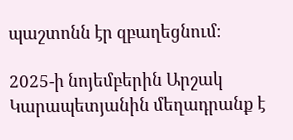պաշտոնն էր զբաղեցնում։

2025-ի նոյեմբերին Արշակ Կարապետյանին մեղադրանք է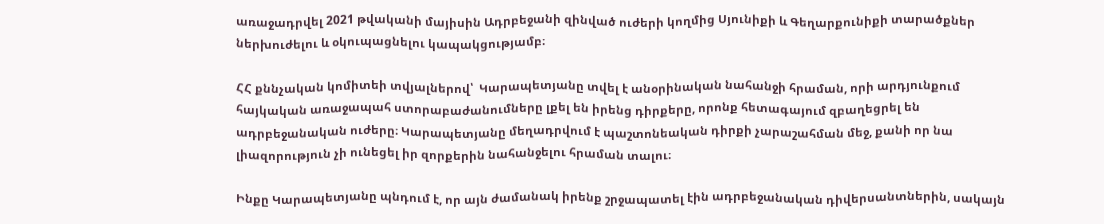առաջադրվել 2021 թվականի մայիսին Ադրբեջանի զինված ուժերի կողմից Սյունիքի և Գեղարքունիքի տարածքներ ներխուժելու և օկուպացնելու կապակցությամբ։

ՀՀ քննչական կոմիտեի տվյալներով՝  Կարապետյանը տվել է անօրինական նահանջի հրաման, որի արդյունքում հայկական առաջապահ ստորաբաժանումները լքել են իրենց դիրքերը, որոնք հետագայում զբաղեցրել են ադրբեջանական ուժերը։ Կարապետյանը մեղադրվում է պաշտոնեական դիրքի չարաշահման մեջ, քանի որ նա լիազորություն չի ունեցել իր զորքերին նահանջելու հրաման տալու։

Ինքը Կարապետյանը պնդում է, որ այն ժամանակ իրենք շրջապատել էին ադրբեջանական դիվերսանտներին, սակայն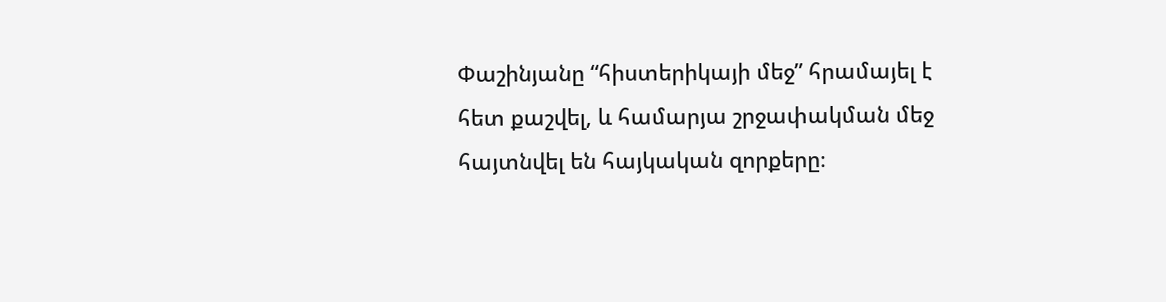Փաշինյանը “հիստերիկայի մեջ” հրամայել է հետ քաշվել, և համարյա շրջափակման մեջ հայտնվել են հայկական զորքերը։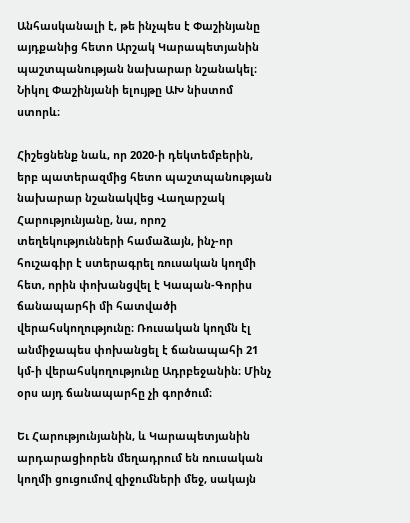Անհասկանալի է, թե ինչպես է Փաշինյանը այդքանից հետո Արշակ Կարապետյանին պաշտպանության նախարար նշանակել։ Նիկոլ Փաշինյանի ելույթը ԱԽ նիստոմ ստորև։

Հիշեցնենք նաև, որ 2020-ի դեկտեմբերին, երբ պատերազմից հետո պաշտպանության նախարար նշանակվեց Վաղարշակ Հարությունյանը, նա, որոշ տեղեկությունների համաձայն, ինչ-որ հուշագիր է ստերագրել ռուսական կողմի հետ, որին փոխանցվել է Կապան-Գորիս ճանապարհի մի հատվածի վերահսկողությունը։ Ռուսական կողմն էլ անմիջապես փոխանցել է ճանապահի 21 կմ-ի վերահսկողությունը Ադրբեջանին։ Մինչ օրս այդ ճանապարհը չի գործում։

Եւ Հարությունյանին, և Կարապետյանին արդարացիորեն մեղադրում են ռուսական կողմի ցուցումով զիջումների մեջ, սակայն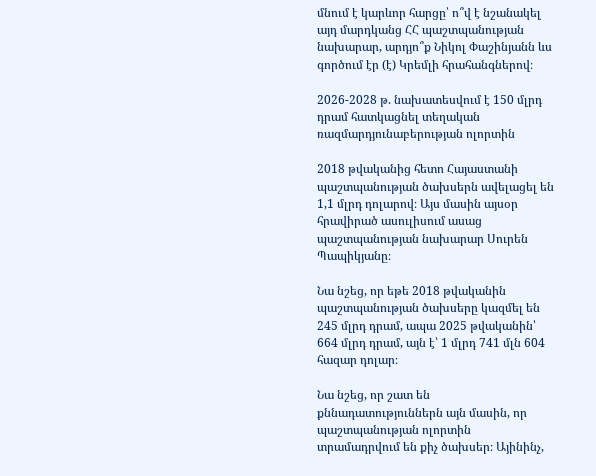մնում է կարևոր հարցը՝ ո՞վ է նշանակել այդ մարդկանց ՀՀ պաշտպանության նախարար, արդյո՞ք Նիկոլ Փաշինյանն ևս գործում էր (է) Կրեմլի հրահանգներով։

2026-2028 թ. նախատեսվում է 150 մլրդ դրամ հատկացնել տեղական ռազմարդյունաբերության ոլորտին

2018 թվականից հետո Հայաստանի պաշտպանության ծախսերն ավելացել են 1,1 մլրդ դոլարով։ Այս մասին այսօր հրավիրած ասուլիսում ասաց պաշտպանության նախարար Սուրեն Պապիկյանը։

Նա նշեց, որ եթե 2018 թվականին պաշտպանության ծախսերը կազմել են 245 մլրդ դրամ, ապա 2025 թվականին՝ 664 մլրդ դրամ, այն է՝ 1 մլրդ 741 մլն 604 հազար դոլար։

Նա նշեց, որ շատ են քննադատություններն այն մասին, որ պաշտպանության ոլորտին տրամադրվում են քիչ ծախսեր։ Այինինչ,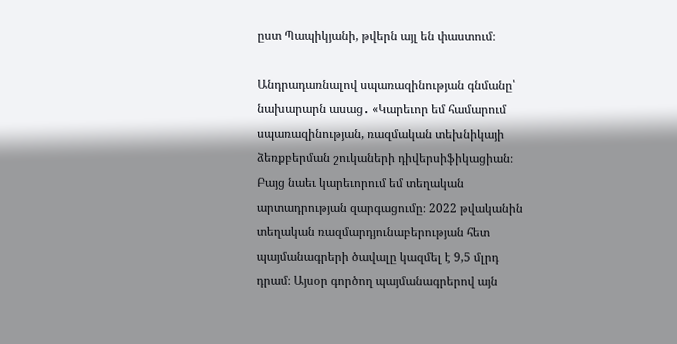ըստ Պապիկյանի, թվերն այլ են փաստում։

Անդրադառնալով սպառազինության գնմանը՝ նախարարն ասաց․ «Կարեւոր եմ համարում սպառազինության, ռազմական տեխնիկայի ձեռքբերման շուկաների դիվերսիֆիկացիան։ Բայց նաեւ կարեւորում եմ տեղական արտադրության զարգացումը։ 2022 թվականին տեղական ռազմարդյունաբերության հետ պայմանագրերի ծավալը կազմել է 9,5 մլրդ դրամ։ Այսօր գործող պայմանագրերով այն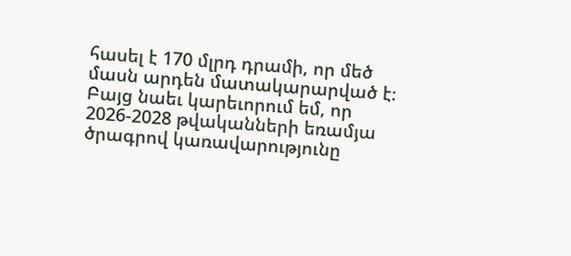հասել է 170 մլրդ դրամի, որ մեծ մասն արդեն մատակարարված է։ Բայց նաեւ կարեւորում եմ, որ 2026-2028 թվականների եռամյա ծրագրով կառավարությունը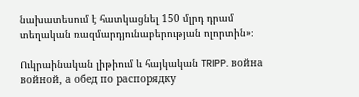նախատեսում է հատկացնել 150 մլրդ դրամ տեղական ռազմարդյունաբերության ոլորտին»։

Ուկրաինական լիթիում և հայկական TRIPP. война войной, а обед по распорядку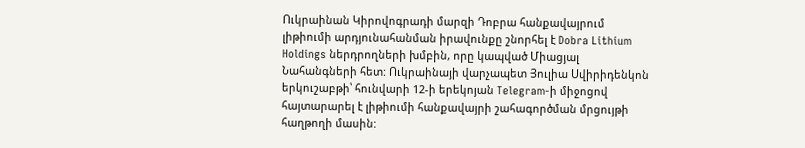Ուկրաինան Կիրովոգրադի մարզի Դոբրա հանքավայրում լիթիումի արդյունահանման իրավունքը շնորհել է Dobra Lithium Holdings ներդրողների խմբին, որը կապված Միացյալ Նահանգների հետ: Ուկրաինայի վարչապետ Յուլիա Սվիրիդենկոն երկուշաբթի՝ հունվարի 12-ի երեկոյան Telegram-ի միջոցով հայտարարել է լիթիումի հանքավայրի շահագործման մրցույթի հաղթողի մասին: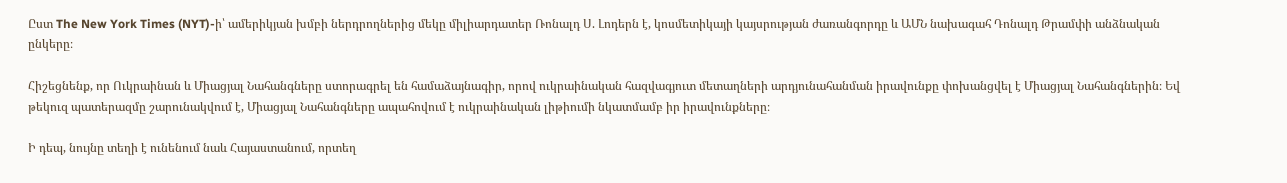Ըստ The New York Times (NYT)-ի՝ ամերիկյան խմբի ներդրողներից մեկը միլիարդատեր Ռոնալդ Ս. Լոդերն է, կոսմետիկայի կայսրության ժառանգորդը և ԱՄՆ նախագահ Դոնալդ Թրամփի անձնական ընկերը։

Հիշեցնենք, որ Ուկրաինան և Միացյալ Նահանգները ստորագրել են համաձայնագիր, որով ուկրաինական հազվագյուտ մետաղների արդյունահանման իրավունքը փոխանցվել է Միացյալ Նահանգներին։ Եվ թեկուզ պատերազմը շարունակվում է, Միացյալ Նահանգները ապահովում է ուկրաինական լիթիումի նկատմամբ իր իրավունքները։

Ի դեպ, նույնը տեղի է ունենում նաև Հայաստանում, որտեղ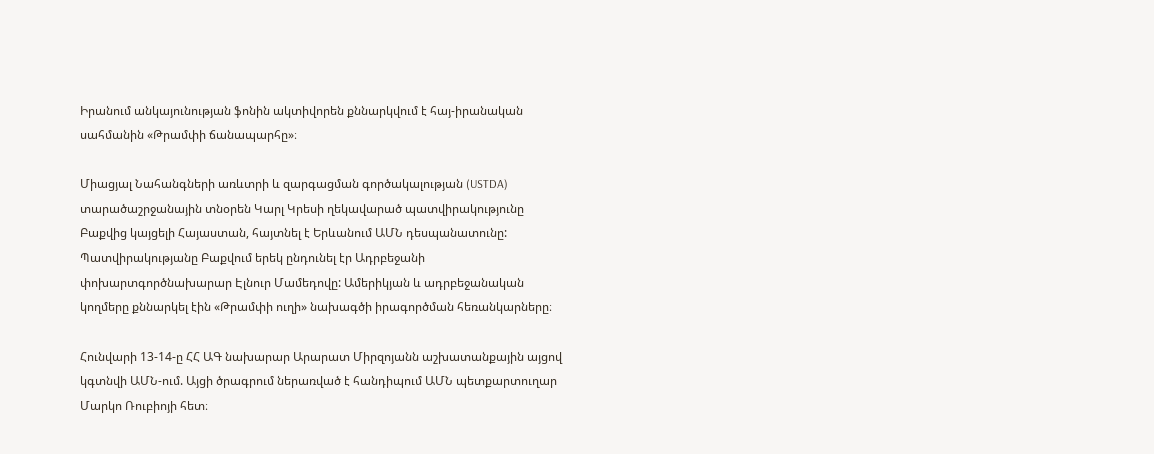Իրանում անկայունության ֆոնին ակտիվորեն քննարկվում է հայ-իրանական սահմանին «Թրամփի ճանապարհը»։

Միացյալ Նահանգների առևտրի և զարգացման գործակալության (USTDA) տարածաշրջանային տնօրեն Կարլ Կրեսի ղեկավարած պատվիրակությունը Բաքվից կայցելի Հայաստան, հայտնել է Երևանում ԱՄՆ դեսպանատունը: Պատվիրակությանը Բաքվում երեկ ընդունել էր Ադրբեջանի փոխարտգործնախարար Էլնուր Մամեդովը: Ամերիկյան և ադրբեջանական կողմերը քննարկել էին «Թրամփի ուղի» նախագծի իրագործման հեռանկարները։

Հունվարի 13-14-ը ՀՀ ԱԳ նախարար Արարատ Միրզոյանն աշխատանքային այցով կգտնվի ԱՄՆ-ում. Այցի ծրագրում ներառված է հանդիպում ԱՄՆ պետքարտուղար Մարկո Ռուբիոյի հետ։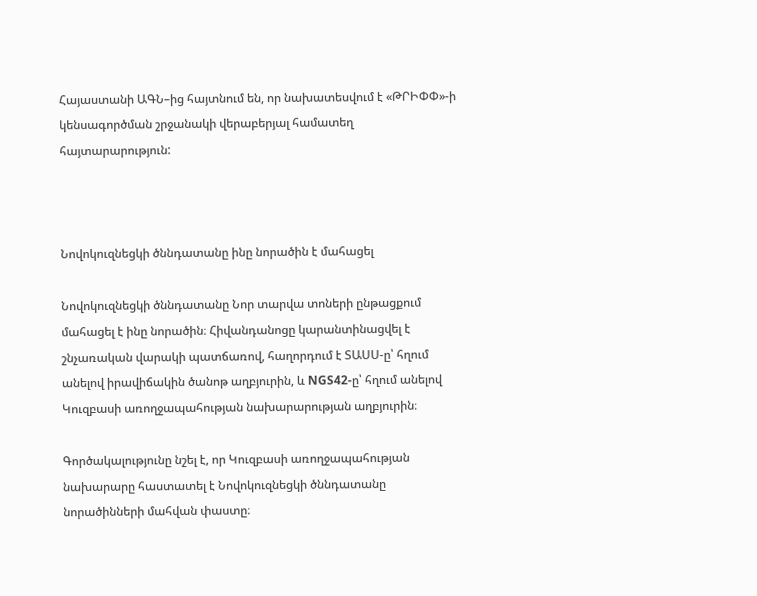Հայաստանի ԱԳՆ–ից հայտնում են, որ նախատեսվում է «ԹՐԻՓՓ»-ի կենսագործման շրջանակի վերաբերյալ համատեղ հայտարարություն:



Նովոկուզնեցկի ծննդատանը ինը նորածին է մահացել

Նովոկուզնեցկի ծննդատանը Նոր տարվա տոների ընթացքում մահացել է ինը նորածին։ Հիվանդանոցը կարանտինացվել է շնչառական վարակի պատճառով, հաղորդում է ՏԱՍՍ-ը՝ հղում անելով իրավիճակին ծանոթ աղբյուրին, և NGS42-ը՝ հղում անելով Կուզբասի առողջապահության նախարարության աղբյուրին։

Գործակալությունը նշել է, որ Կուզբասի առողջապահության նախարարը հաստատել է Նովոկուզնեցկի ծննդատանը նորածինների մահվան փաստը։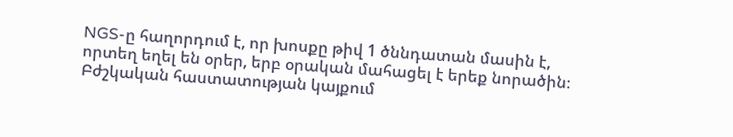NGS-ը հաղորդում է, որ խոսքը թիվ 1 ծննդատան մասին է, որտեղ եղել են օրեր, երբ օրական մահացել է երեք նորածին։ Բժշկական հաստատության կայքում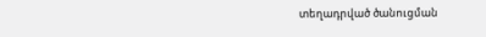տեղադրված ծանուցման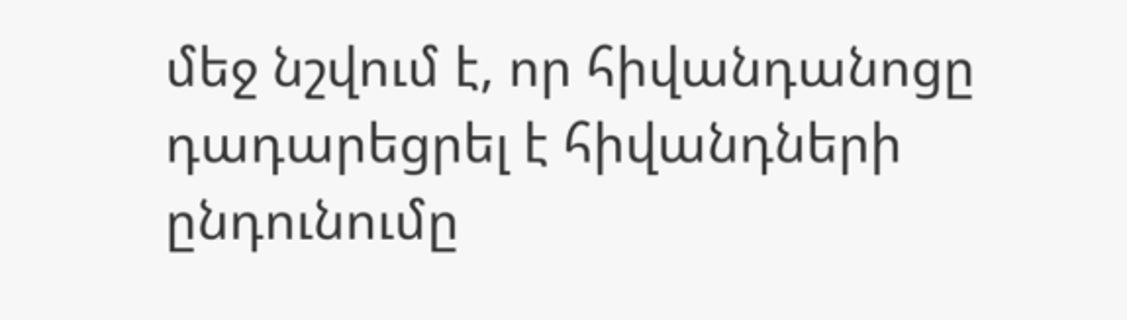մեջ նշվում է, որ հիվանդանոցը դադարեցրել է հիվանդների ընդունումը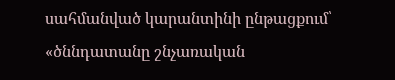սահմանված կարանտինի ընթացքում՝ «ծննդատանը շնչառական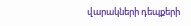վարակների դեպքերի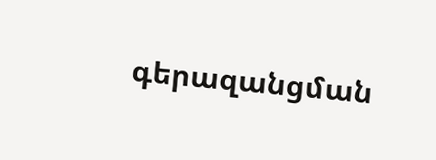գերազանցման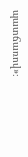պատճառով»։